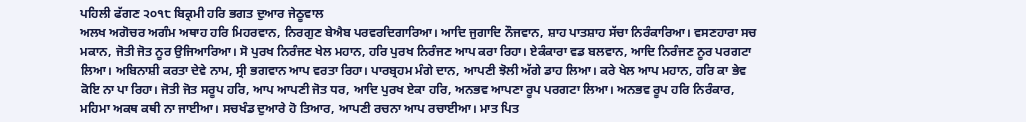ਪਹਿਲੀ ਫੱਗਣ ੨੦੧੮ ਬਿਕ੍ਰਮੀ ਹਰਿ ਭਗਤ ਦੁਆਰ ਜੇਠੂਵਾਲ
ਅਲਖ ਅਗੋਚਰ ਅਗੰਮ ਅਥਾਹ ਹਰਿ ਮਿਹਰਵਾਨ, ਨਿਰਗੁਣ ਬੇਐਬ ਪਰਵਰਦਿਗਾਰਿਆ। ਆਦਿ ਜੁਗਾਦਿ ਨੌਜਵਾਨ, ਸ਼ਾਹ ਪਾਤਸ਼ਾਹ ਸੱਚਾ ਨਿਰੰਕਾਰਿਆ। ਵਸਣਹਾਰਾ ਸਚ ਮਕਾਨ, ਜੋਤੀ ਜੋਤ ਨੂਰ ਉਜਿਆਰਿਆ। ਸੋ ਪੁਰਖ ਨਿਰੰਜਣ ਖੇਲ ਮਹਾਨ, ਹਰਿ ਪੁਰਖ ਨਿਰੰਜਣ ਆਪ ਕਰਾ ਰਿਹਾ। ਏਕੰਕਾਰਾ ਵਡ ਬਲਵਾਨ, ਆਦਿ ਨਿਰੰਜਣ ਨੂਰ ਪਰਗਟਾ ਲਿਆ। ਅਬਿਨਾਸ਼ੀ ਕਰਤਾ ਦੇਵੇ ਨਾਮ, ਸ੍ਰੀ ਭਗਵਾਨ ਆਪ ਵਰਤਾ ਰਿਹਾ। ਪਾਰਬ੍ਰਹਮ ਮੰਗੇ ਦਾਨ, ਆਪਣੀ ਝੋਲੀ ਅੱਗੇ ਡਾਹ ਲਿਆ। ਕਰੇ ਖੇਲ ਆਪ ਮਹਾਨ, ਹਰਿ ਕਾ ਭੇਵ ਕੋਇ ਨਾ ਪਾ ਰਿਹਾ। ਜੋਤੀ ਜੋਤ ਸਰੂਪ ਹਰਿ, ਆਪ ਆਪਣੀ ਜੋਤ ਧਰ, ਆਦਿ ਪੁਰਖ ਏਕਾ ਹਰਿ, ਅਨਭਵ ਆਪਣਾ ਰੂਪ ਪਰਗਟਾ ਲਿਆ। ਅਨਭਵ ਰੂਪ ਹਰਿ ਨਿਰੰਕਾਰ, ਮਹਿਮਾ ਅਕਥ ਕਥੀ ਨਾ ਜਾਈਆ। ਸਚਖੰਡ ਦੁਆਰੇ ਹੋ ਤਿਆਰ, ਆਪਣੀ ਰਚਨਾ ਆਪ ਰਚਾਈਆ। ਮਾਤ ਪਿਤ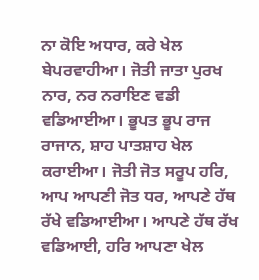ਨਾ ਕੋਇ ਅਧਾਰ, ਕਰੇ ਖੇਲ ਬੇਪਰਵਾਹੀਆ। ਜੋਤੀ ਜਾਤਾ ਪੁਰਖ ਨਾਰ, ਨਰ ਨਰਾਇਣ ਵਡੀ ਵਡਿਆਈਆ। ਭੂਪਤ ਭੂਪ ਰਾਜ ਰਾਜਾਨ, ਸ਼ਾਹ ਪਾਤਸ਼ਾਹ ਖੇਲ ਕਰਾਈਆ। ਜੋਤੀ ਜੋਤ ਸਰੂਪ ਹਰਿ, ਆਪ ਆਪਣੀ ਜੋਤ ਧਰ, ਆਪਣੇ ਹੱਥ ਰੱਖੇ ਵਡਿਆਈਆ। ਆਪਣੇ ਹੱਥ ਰੱਖ ਵਡਿਆਈ, ਹਰਿ ਆਪਣਾ ਖੇਲ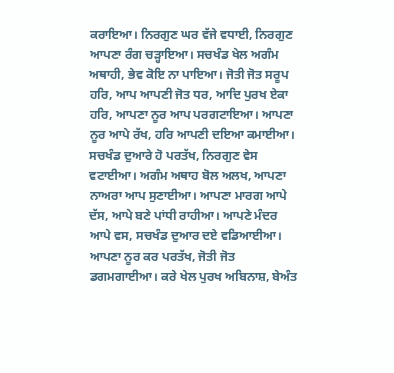ਕਰਾਇਆ। ਨਿਰਗੁਣ ਘਰ ਵੱਜੇ ਵਧਾਈ, ਨਿਰਗੁਣ ਆਪਣਾ ਰੰਗ ਚੜ੍ਹਾਇਆ। ਸਚਖੰਡ ਖੇਲ ਅਗੰਮ ਅਥਾਹੀ, ਭੇਵ ਕੋਇ ਨਾ ਪਾਇਆ। ਜੋਤੀ ਜੋਤ ਸਰੂਪ ਹਰਿ, ਆਪ ਆਪਣੀ ਜੋਤ ਧਰ, ਆਦਿ ਪੁਰਖ ਏਕਾ ਹਰਿ, ਆਪਣਾ ਨੂਰ ਆਪ ਪਰਗਟਾਇਆ। ਆਪਣਾ ਨੂਰ ਆਪੇ ਰੱਖ, ਹਰਿ ਆਪਣੀ ਦਇਆ ਕਮਾਈਆ। ਸਚਖੰਡ ਦੁਆਰੇ ਹੋ ਪਰਤੱਖ, ਨਿਰਗੁਣ ਵੇਸ ਵਟਾਈਆ। ਅਗੰਮ ਅਥਾਹ ਬੋਲ ਅਲਖ, ਆਪਣਾ ਨਾਅਰਾ ਆਪ ਸੁਣਾਈਆ। ਆਪਣਾ ਮਾਰਗ ਆਪੇ ਦੱਸ, ਆਪੇ ਬਣੇ ਪਾਂਧੀ ਰਾਹੀਆ। ਆਪਣੇ ਮੰਦਰ ਆਪੇ ਵਸ, ਸਚਖੰਡ ਦੁਆਰ ਦਏ ਵਡਿਆਈਆ। ਆਪਣਾ ਨੂਰ ਕਰ ਪਰਤੱਖ, ਜੋਤੀ ਜੋਤ ਡਗਮਗਾਈਆ। ਕਰੇ ਖੇਲ ਪੁਰਖ ਅਬਿਨਾਸ਼, ਬੇਅੰਤ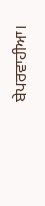ਬੇਪਰਵਾਹੀਆ।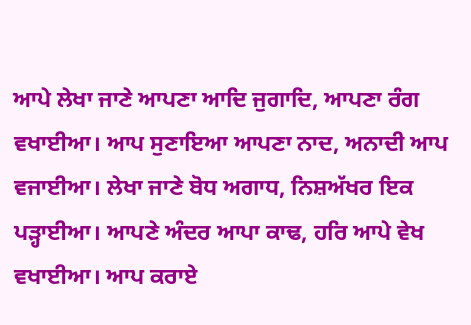ਆਪੇ ਲੇਖਾ ਜਾਣੇ ਆਪਣਾ ਆਦਿ ਜੁਗਾਦਿ, ਆਪਣਾ ਰੰਗ ਵਖਾਈਆ। ਆਪ ਸੁਣਾਇਆ ਆਪਣਾ ਨਾਦ, ਅਨਾਦੀ ਆਪ ਵਜਾਈਆ। ਲੇਖਾ ਜਾਣੇ ਬੋਧ ਅਗਾਧ, ਨਿਸ਼ਅੱਖਰ ਇਕ ਪੜ੍ਹਾਈਆ। ਆਪਣੇ ਅੰਦਰ ਆਪਾ ਕਾਢ, ਹਰਿ ਆਪੇ ਵੇਖ ਵਖਾਈਆ। ਆਪ ਕਰਾਏ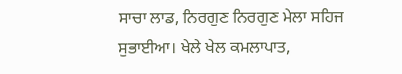ਸਾਚਾ ਲਾਡ, ਨਿਰਗੁਣ ਨਿਰਗੁਣ ਮੇਲਾ ਸਹਿਜ ਸੁਭਾਈਆ। ਖੇਲੇ ਖੇਲ ਕਮਲਾਪਾਤ,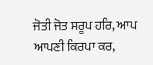ਜੋਤੀ ਜੋਤ ਸਰੂਪ ਹਰਿ, ਆਪ ਆਪਣੀ ਕਿਰਪਾ ਕਰ,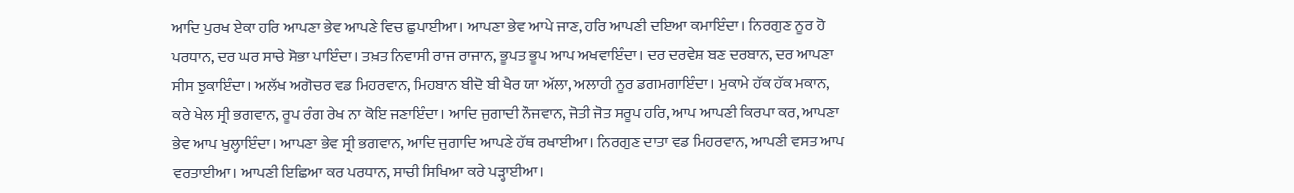ਆਦਿ ਪੁਰਖ ਏਕਾ ਹਰਿ ਆਪਣਾ ਭੇਵ ਆਪਣੇ ਵਿਚ ਛੁਪਾਈਆ। ਆਪਣਾ ਭੇਵ ਆਪੇ ਜਾਣ, ਹਰਿ ਆਪਣੀ ਦਇਆ ਕਮਾਇੰਦਾ। ਨਿਰਗੁਣ ਨੂਰ ਹੋ ਪਰਧਾਨ, ਦਰ ਘਰ ਸਾਚੇ ਸੋਭਾ ਪਾਇੰਦਾ। ਤਖ਼ਤ ਨਿਵਾਸੀ ਰਾਜ ਰਾਜਾਨ, ਭੂਪਤ ਭੂਪ ਆਪ ਅਖਵਾਇੰਦਾ। ਦਰ ਦਰਵੇਸ਼ ਬਣ ਦਰਬਾਨ, ਦਰ ਆਪਣਾ ਸੀਸ ਝੁਕਾਇੰਦਾ। ਅਲੱਖ ਅਗੋਚਰ ਵਡ ਮਿਹਰਵਾਨ, ਮਿਹਬਾਨ ਬੀਦੋ ਬੀ ਖੈਰ ਯਾ ਅੱਲਾ, ਅਲਾਹੀ ਨੂਰ ਡਗਮਗਾਇੰਦਾ। ਮੁਕਾਮੇ ਹੱਕ ਹੱਕ ਮਕਾਨ, ਕਰੇ ਖੇਲ ਸ੍ਰੀ ਭਗਵਾਨ, ਰੂਪ ਰੰਗ ਰੇਖ ਨਾ ਕੋਇ ਜਣਾਇੰਦਾ। ਆਦਿ ਜੁਗਾਦੀ ਨੌਜਵਾਨ, ਜੋਤੀ ਜੋਤ ਸਰੂਪ ਹਰਿ, ਆਪ ਆਪਣੀ ਕਿਰਪਾ ਕਰ, ਆਪਣਾ ਭੇਵ ਆਪ ਖੁਲ੍ਹਾਇੰਦਾ। ਆਪਣਾ ਭੇਵ ਸ੍ਰੀ ਭਗਵਾਨ, ਆਦਿ ਜੁਗਾਦਿ ਆਪਣੇ ਹੱਥ ਰਖਾਈਆ। ਨਿਰਗੁਣ ਦਾਤਾ ਵਡ ਮਿਹਰਵਾਨ, ਆਪਣੀ ਵਸਤ ਆਪ ਵਰਤਾਈਆ। ਆਪਣੀ ਇਛਿਆ ਕਰ ਪਰਧਾਨ, ਸਾਚੀ ਸਿਖਿਆ ਕਰੇ ਪੜ੍ਹਾਈਆ।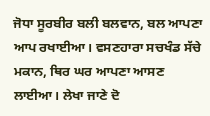ਜੋਧਾ ਸੂਰਬੀਰ ਬਲੀ ਬਲਵਾਨ, ਬਲ ਆਪਣਾ ਆਪ ਰਖਾਈਆ। ਵਸਣਹਾਰਾ ਸਚਖੰਡ ਸੱਚੇ ਮਕਾਨ, ਥਿਰ ਘਰ ਆਪਣਾ ਆਸਣ ਲਾਈਆ। ਲੇਖਾ ਜਾਣੇ ਦੋ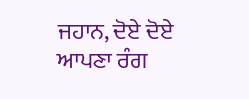ਜਹਾਨ, ਦੋਏ ਦੋਏ ਆਪਣਾ ਰੰਗ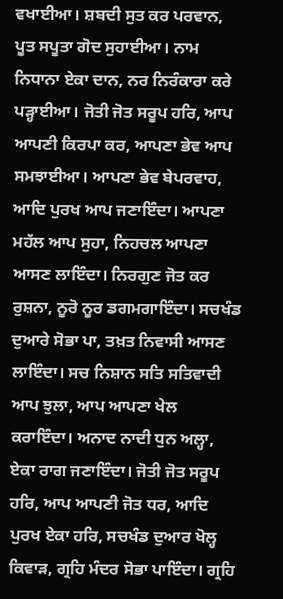ਵਖਾਈਆ। ਸ਼ਬਦੀ ਸੁਤ ਕਰ ਪਰਵਾਨ, ਪੂਤ ਸਪੂਤਾ ਗੋਦ ਸੁਹਾਈਆ। ਨਾਮ ਨਿਧਾਨਾ ਏਕਾ ਦਾਨ, ਨਰ ਨਿਰੰਕਾਰਾ ਕਰੇ ਪੜ੍ਹਾਈਆ। ਜੋਤੀ ਜੋਤ ਸਰੂਪ ਹਰਿ, ਆਪ ਆਪਣੀ ਕਿਰਪਾ ਕਰ, ਆਪਣਾ ਭੇਵ ਆਪ ਸਮਝਾਈਆ। ਆਪਣਾ ਭੇਵ ਬੇਪਰਵਾਹ, ਆਦਿ ਪੁਰਖ ਆਪ ਜਣਾਇੰਦਾ। ਆਪਣਾ ਮਹੱਲ ਆਪ ਸੁਹਾ, ਨਿਹਚਲ ਆਪਣਾ ਆਸਣ ਲਾਇੰਦਾ। ਨਿਰਗੁਣ ਜੋਤ ਕਰ ਰੁਸ਼ਨਾ, ਨੂਰੋ ਨੂਰ ਡਗਮਗਾਇੰਦਾ। ਸਚਖੰਡ ਦੁਆਰੇ ਸੋਭਾ ਪਾ, ਤਖ਼ਤ ਨਿਵਾਸੀ ਆਸਣ ਲਾਇੰਦਾ। ਸਚ ਨਿਸ਼ਾਨ ਸਤਿ ਸਤਿਵਾਦੀ ਆਪ ਝੁਲਾ, ਆਪ ਆਪਣਾ ਖੇਲ ਕਰਾਇੰਦਾ। ਅਨਾਦ ਨਾਦੀ ਧੁਨ ਅਲ੍ਹਾ, ਏਕਾ ਰਾਗ ਜਣਾਇੰਦਾ। ਜੋਤੀ ਜੋਤ ਸਰੂਪ ਹਰਿ, ਆਪ ਆਪਣੀ ਜੋਤ ਧਰ, ਆਦਿ ਪੁਰਖ ਏਕਾ ਹਰਿ, ਸਚਖੰਡ ਦੁਆਰ ਖੋਲ੍ਹ ਕਿਵਾੜ, ਗ੍ਰਹਿ ਮੰਦਰ ਸੋਭਾ ਪਾਇੰਦਾ। ਗ੍ਰਹਿ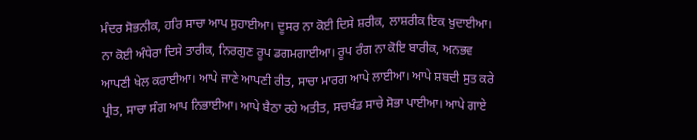ਮੰਦਰ ਸੋਭਨੀਕ, ਹਰਿ ਸਾਚਾ ਆਪ ਸੁਹਾਈਆ। ਦੂਸਰ ਨਾ ਕੋਈ ਦਿਸੇ ਸ਼ਰੀਕ, ਲਾਸ਼ਰੀਕ ਇਕ ਖ਼ੁਦਾਈਆ। ਨਾ ਕੋਈ ਅੰਧੇਰਾ ਦਿਸੇ ਤਾਰੀਕ, ਨਿਰਗੁਣ ਰੂਪ ਡਗਮਗਾਈਆ। ਰੂਪ ਰੰਗ ਨਾ ਕੋਇ ਬਾਰੀਕ, ਅਨਭਵ ਆਪਣੀ ਖੇਲ ਕਰਾਈਆ। ਆਪੇ ਜਾਣੇ ਆਪਣੀ ਰੀਤ, ਸਾਚਾ ਮਾਰਗ ਆਪੇ ਲਾਈਆ। ਆਪੇ ਸ਼ਬਦੀ ਸੁਤ ਕਰੇ ਪ੍ਰੀਤ, ਸਾਚਾ ਸੰਗ ਆਪ ਨਿਭਾਈਆ। ਆਪੇ ਬੈਠਾ ਰਹੇ ਅਤੀਤ, ਸਚਖੰਡ ਸਾਚੇ ਸੋਭਾ ਪਾਈਆ। ਆਪੇ ਗਾਏ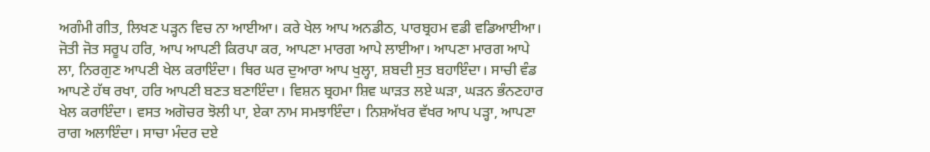ਅਗੰਮੀ ਗੀਤ, ਲਿਖਣ ਪੜ੍ਹਨ ਵਿਚ ਨਾ ਆਈਆ। ਕਰੇ ਖੇਲ ਆਪ ਅਨਡੀਠ, ਪਾਰਬ੍ਰਹਮ ਵਡੀ ਵਡਿਆਈਆ। ਜੋਤੀ ਜੋਤ ਸਰੂਪ ਹਰਿ, ਆਪ ਆਪਣੀ ਕਿਰਪਾ ਕਰ, ਆਪਣਾ ਮਾਰਗ ਆਪੇ ਲਾਈਆ। ਆਪਣਾ ਮਾਰਗ ਆਪੇ ਲਾ, ਨਿਰਗੁਣ ਆਪਣੀ ਖੇਲ ਕਰਾਇੰਦਾ। ਥਿਰ ਘਰ ਦੁਆਰਾ ਆਪ ਖੁਲ੍ਹਾ, ਸ਼ਬਦੀ ਸੁਤ ਬਹਾਇੰਦਾ। ਸਾਚੀ ਵੰਡ ਆਪਣੇ ਹੱਥ ਰਖਾ, ਹਰਿ ਆਪਣੀ ਬਣਤ ਬਣਾਇੰਦਾ। ਵਿਸ਼ਨ ਬ੍ਰਹਮਾ ਸ਼ਿਵ ਘਾੜਤ ਲਏ ਘੜਾ, ਘੜਨ ਭੰਨਣਹਾਰ ਖੇਲ ਕਰਾਇੰਦਾ। ਵਸਤ ਅਗੋਚਰ ਝੋਲੀ ਪਾ, ਏਕਾ ਨਾਮ ਸਮਝਾਇੰਦਾ। ਨਿਸ਼ਅੱਖਰ ਵੱਖਰ ਆਪ ਪੜ੍ਹਾ, ਆਪਣਾ ਰਾਗ ਅਲਾਇੰਦਾ। ਸਾਚਾ ਮੰਦਰ ਦਏ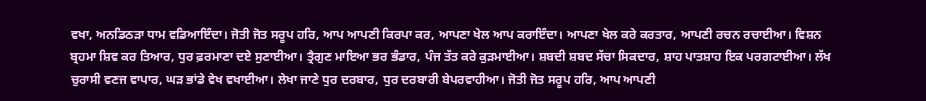ਵਖਾ, ਅਨਡਿਠੜਾ ਧਾਮ ਵਡਿਆਇੰਦਾ। ਜੋਤੀ ਜੋਤ ਸਰੂਪ ਹਰਿ, ਆਪ ਆਪਣੀ ਕਿਰਪਾ ਕਰ, ਆਪਣਾ ਖੇਲ ਆਪ ਕਰਾਇੰਦਾ। ਆਪਣਾ ਖੇਲ ਕਰੇ ਕਰਤਾਰ, ਆਪਣੀ ਰਚਨ ਰਚਾਈਆ। ਵਿਸ਼ਨ ਬ੍ਰਹਮਾ ਸ਼ਿਵ ਕਰ ਤਿਆਰ, ਧੁਰ ਫ਼ਰਮਾਣਾ ਦਏ ਸੁਣਾਈਆ। ਤ੍ਰੈਗੁਣ ਮਾਇਆ ਭਰ ਭੰਡਾਰ, ਪੰਜ ਤੱਤ ਕਰੇ ਕੁੜਮਾਈਆ। ਸ਼ਬਦੀ ਸ਼ਬਦ ਸੱਚਾ ਸਿਕਦਾਰ, ਸ਼ਾਹ ਪਾਤਸ਼ਾਹ ਇਕ ਪਰਗਟਾਈਆ। ਲੱਖ ਚੁਰਾਸੀ ਵਣਜ ਵਾਪਾਰ, ਘੜ ਭਾਂਡੇ ਵੇਖ ਵਖਾਈਆ। ਲੇਖਾ ਜਾਣੇ ਧੁਰ ਦਰਬਾਰ, ਧੁਰ ਦਰਬਾਰੀ ਬੇਪਰਵਾਹੀਆ। ਜੋਤੀ ਜੋਤ ਸਰੂਪ ਹਰਿ, ਆਪ ਆਪਣੀ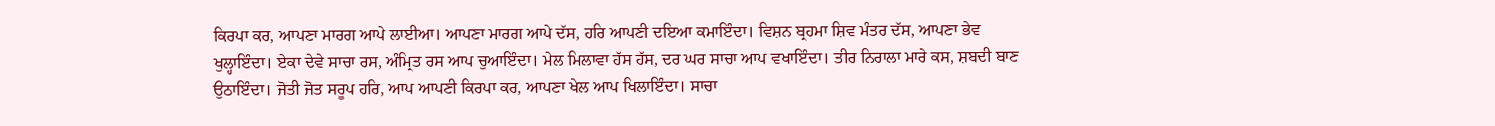ਕਿਰਪਾ ਕਰ, ਆਪਣਾ ਮਾਰਗ ਆਪੇ ਲਾਈਆ। ਆਪਣਾ ਮਾਰਗ ਆਪੇ ਦੱਸ, ਹਰਿ ਆਪਣੀ ਦਇਆ ਕਮਾਇੰਦਾ। ਵਿਸ਼ਨ ਬ੍ਰਹਮਾ ਸ਼ਿਵ ਮੰਤਰ ਦੱਸ, ਆਪਣਾ ਭੇਵ ਖੁਲ੍ਹਾਇੰਦਾ। ਏਕਾ ਦੇਵੇ ਸਾਚਾ ਰਸ, ਅੰਮ੍ਰਿਤ ਰਸ ਆਪ ਚੁਆਇੰਦਾ। ਮੇਲ ਮਿਲਾਵਾ ਹੱਸ ਹੱਸ, ਦਰ ਘਰ ਸਾਚਾ ਆਪ ਵਖਾਇੰਦਾ। ਤੀਰ ਨਿਰਾਲਾ ਮਾਰੇ ਕਸ, ਸ਼ਬਦੀ ਬਾਣ ਉਠਾਇੰਦਾ। ਜੋਤੀ ਜੋਤ ਸਰੂਪ ਹਰਿ, ਆਪ ਆਪਣੀ ਕਿਰਪਾ ਕਰ, ਆਪਣਾ ਖੇਲ ਆਪ ਖਿਲਾਇੰਦਾ। ਸਾਚਾ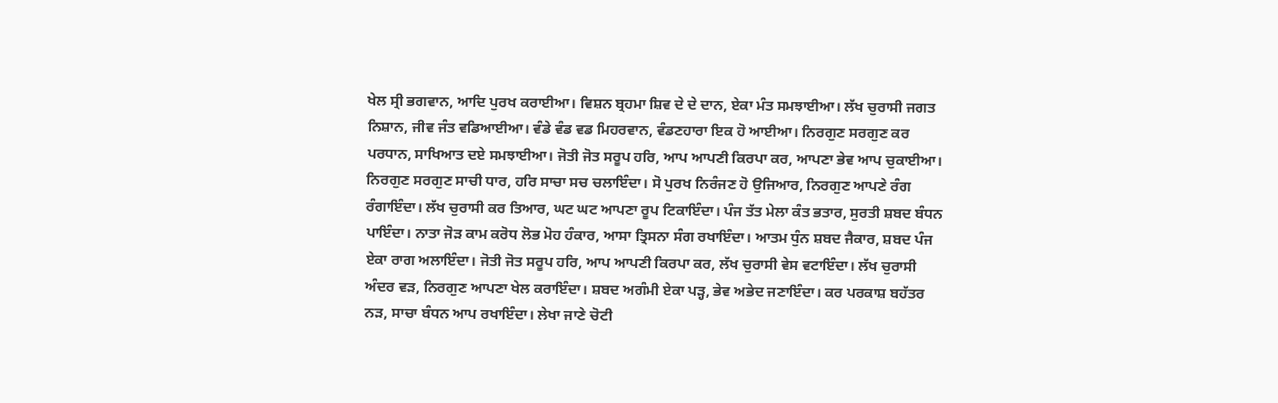ਖੇਲ ਸ੍ਰੀ ਭਗਵਾਨ, ਆਦਿ ਪੁਰਖ ਕਰਾਈਆ। ਵਿਸ਼ਨ ਬ੍ਰਹਮਾ ਸ਼ਿਵ ਦੇ ਦੇ ਦਾਨ, ਏਕਾ ਮੰਤ ਸਮਝਾਈਆ। ਲੱਖ ਚੁਰਾਸੀ ਜਗਤ ਨਿਸ਼ਾਨ, ਜੀਵ ਜੰਤ ਵਡਿਆਈਆ। ਵੰਡੇ ਵੰਡ ਵਡ ਮਿਹਰਵਾਨ, ਵੰਡਣਹਾਰਾ ਇਕ ਹੋ ਆਈਆ। ਨਿਰਗੁਣ ਸਰਗੁਣ ਕਰ ਪਰਧਾਨ, ਸਾਖਿਆਤ ਦਏ ਸਮਝਾਈਆ। ਜੋਤੀ ਜੋਤ ਸਰੂਪ ਹਰਿ, ਆਪ ਆਪਣੀ ਕਿਰਪਾ ਕਰ, ਆਪਣਾ ਭੇਵ ਆਪ ਚੁਕਾਈਆ। ਨਿਰਗੁਣ ਸਰਗੁਣ ਸਾਚੀ ਧਾਰ, ਹਰਿ ਸਾਚਾ ਸਚ ਚਲਾਇੰਦਾ। ਸੋ ਪੁਰਖ ਨਿਰੰਜਣ ਹੋ ਉਜਿਆਰ, ਨਿਰਗੁਣ ਆਪਣੇ ਰੰਗ ਰੰਗਾਇੰਦਾ। ਲੱਖ ਚੁਰਾਸੀ ਕਰ ਤਿਆਰ, ਘਟ ਘਟ ਆਪਣਾ ਰੂਪ ਟਿਕਾਇੰਦਾ। ਪੰਜ ਤੱਤ ਮੇਲਾ ਕੰਤ ਭਤਾਰ, ਸੁਰਤੀ ਸ਼ਬਦ ਬੰਧਨ ਪਾਇੰਦਾ। ਨਾਤਾ ਜੋੜ ਕਾਮ ਕਰੋਧ ਲੋਭ ਮੋਹ ਹੰਕਾਰ, ਆਸਾ ਤ੍ਰਿਸਨਾ ਸੰਗ ਰਖਾਇੰਦਾ। ਆਤਮ ਧੁੰਨ ਸ਼ਬਦ ਜੈਕਾਰ, ਸ਼ਬਦ ਪੰਜ ਏਕਾ ਰਾਗ ਅਲਾਇੰਦਾ। ਜੋਤੀ ਜੋਤ ਸਰੂਪ ਹਰਿ, ਆਪ ਆਪਣੀ ਕਿਰਪਾ ਕਰ, ਲੱਖ ਚੁਰਾਸੀ ਵੇਸ ਵਟਾਇੰਦਾ। ਲੱਖ ਚੁਰਾਸੀ ਅੰਦਰ ਵੜ, ਨਿਰਗੁਣ ਆਪਣਾ ਖੇਲ ਕਰਾਇੰਦਾ। ਸ਼ਬਦ ਅਗੰਮੀ ਏਕਾ ਪੜ੍ਹ, ਭੇਵ ਅਭੇਦ ਜਣਾਇੰਦਾ। ਕਰ ਪਰਕਾਸ਼ ਬਹੱਤਰ ਨੜ, ਸਾਚਾ ਬੰਧਨ ਆਪ ਰਖਾਇੰਦਾ। ਲੇਖਾ ਜਾਣੇ ਚੋਟੀ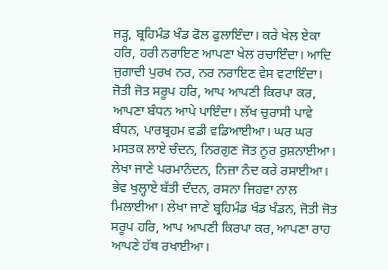ਜੜ੍ਹ, ਬ੍ਰਹਿਮੰਡ ਖੰਡ ਫੋਲ ਫੁਲਾਇੰਦਾ। ਕਰੇ ਖੇਲ ਏਕਾ ਹਰਿ, ਹਰੀ ਨਰਾਇਣ ਆਪਣਾ ਖੇਲ ਰਚਾਇੰਦਾ। ਆਦਿ ਜੁਗਾਦੀ ਪੁਰਖ ਨਰ, ਨਰ ਨਰਾਇਣ ਵੇਸ ਵਟਾਇੰਦਾ। ਜੋਤੀ ਜੋਤ ਸਰੂਪ ਹਰਿ, ਆਪ ਆਪਣੀ ਕਿਰਪਾ ਕਰ, ਆਪਣਾ ਬੰਧਨ ਆਪੇ ਪਾਇੰਦਾ। ਲੱਖ ਚੁਰਾਸੀ ਪਾਵੇ ਬੰਧਨ, ਪਾਰਬ੍ਰਹਮ ਵਡੀ ਵਡਿਆਈਆ। ਘਰ ਘਰ ਮਸਤਕ ਲਾਏ ਚੰਦਨ, ਨਿਰਗੁਣ ਜੋਤ ਨੂਰ ਰੁਸ਼ਨਾਈਆ। ਲੇਖਾ ਜਾਣੇ ਪਰਮਾਨੰਦਨ, ਨਿਜ਼ਾ ਨੰਦ ਕਰੇ ਰਸਾਈਆ। ਭੇਵ ਖੁਲ੍ਹਾਏ ਬੱਤੀ ਦੰਦਨ, ਰਸਨਾ ਜਿਹਵਾ ਨਾਲ ਮਿਲਾਈਆ। ਲੇਖਾ ਜਾਣੇ ਬ੍ਰਹਿਮੰਡ ਖੰਡ ਖੰਡਨ, ਜੋਤੀ ਜੋਤ ਸਰੂਪ ਹਰਿ, ਆਪ ਆਪਣੀ ਕਿਰਪਾ ਕਰ, ਆਪਣਾ ਰਾਹ ਆਪਣੇ ਹੱਥ ਰਖਾਈਆ।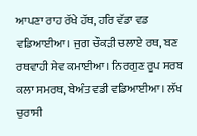ਆਪਣਾ ਰਾਹ ਰੱਖੇ ਹੱਥ, ਹਰਿ ਵੱਡਾ ਵਡ ਵਡਿਆਈਆ। ਜੁਗ ਚੌਕੜੀ ਚਲਾਏ ਰਥ, ਬਣ ਰਥਵਾਹੀ ਸੇਵ ਕਮਾਈਆ। ਨਿਰਗੁਣ ਰੂਪ ਸਰਬ ਕਲਾ ਸਮਰਥ, ਬੇਅੰਤ ਵਡੀ ਵਡਿਆਈਆ। ਲੱਖ ਚੁਰਾਸੀ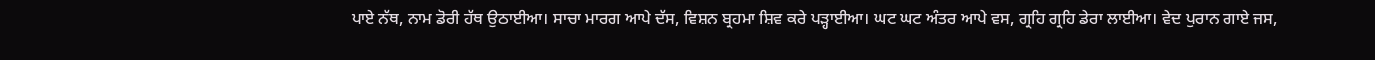ਪਾਏ ਨੱਥ, ਨਾਮ ਡੋਰੀ ਹੱਥ ਉਠਾਈਆ। ਸਾਚਾ ਮਾਰਗ ਆਪੇ ਦੱਸ, ਵਿਸ਼ਨ ਬ੍ਰਹਮਾ ਸ਼ਿਵ ਕਰੇ ਪੜ੍ਹਾਈਆ। ਘਟ ਘਟ ਅੰਤਰ ਆਪੇ ਵਸ, ਗ੍ਰਹਿ ਗ੍ਰਹਿ ਡੇਰਾ ਲਾਈਆ। ਵੇਦ ਪੁਰਾਨ ਗਾਏ ਜਸ,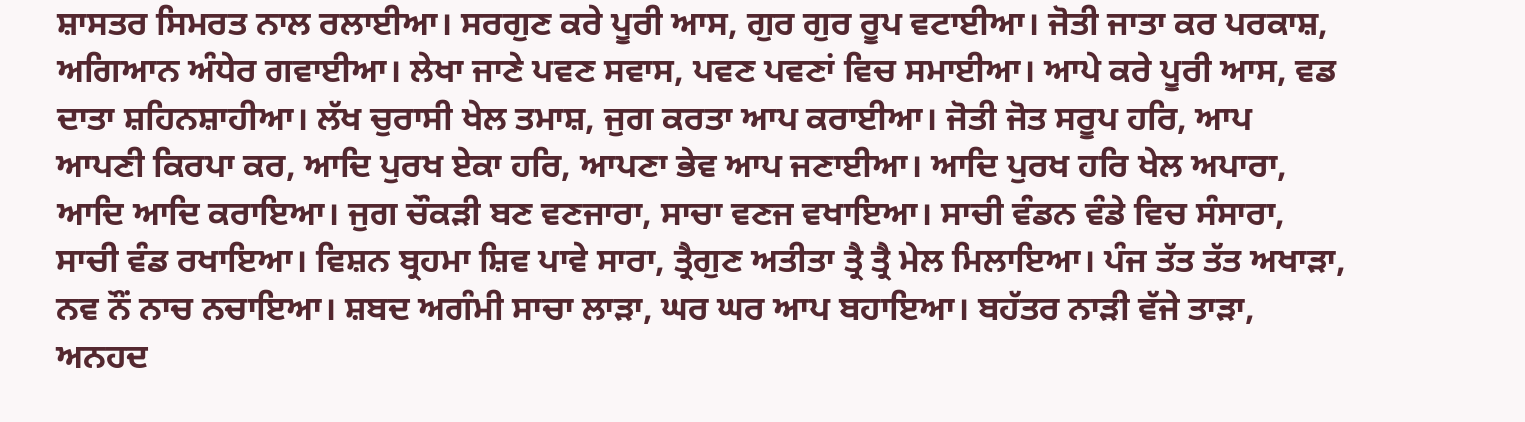ਸ਼ਾਸਤਰ ਸਿਮਰਤ ਨਾਲ ਰਲਾਈਆ। ਸਰਗੁਣ ਕਰੇ ਪੂਰੀ ਆਸ, ਗੁਰ ਗੁਰ ਰੂਪ ਵਟਾਈਆ। ਜੋਤੀ ਜਾਤਾ ਕਰ ਪਰਕਾਸ਼, ਅਗਿਆਨ ਅੰਧੇਰ ਗਵਾਈਆ। ਲੇਖਾ ਜਾਣੇ ਪਵਣ ਸਵਾਸ, ਪਵਣ ਪਵਣਾਂ ਵਿਚ ਸਮਾਈਆ। ਆਪੇ ਕਰੇ ਪੂਰੀ ਆਸ, ਵਡ ਦਾਤਾ ਸ਼ਹਿਨਸ਼ਾਹੀਆ। ਲੱਖ ਚੁਰਾਸੀ ਖੇਲ ਤਮਾਸ਼, ਜੁਗ ਕਰਤਾ ਆਪ ਕਰਾਈਆ। ਜੋਤੀ ਜੋਤ ਸਰੂਪ ਹਰਿ, ਆਪ ਆਪਣੀ ਕਿਰਪਾ ਕਰ, ਆਦਿ ਪੁਰਖ ਏਕਾ ਹਰਿ, ਆਪਣਾ ਭੇਵ ਆਪ ਜਣਾਈਆ। ਆਦਿ ਪੁਰਖ ਹਰਿ ਖੇਲ ਅਪਾਰਾ, ਆਦਿ ਆਦਿ ਕਰਾਇਆ। ਜੁਗ ਚੌਕੜੀ ਬਣ ਵਣਜਾਰਾ, ਸਾਚਾ ਵਣਜ ਵਖਾਇਆ। ਸਾਚੀ ਵੰਡਨ ਵੰਡੇ ਵਿਚ ਸੰਸਾਰਾ, ਸਾਚੀ ਵੰਡ ਰਖਾਇਆ। ਵਿਸ਼ਨ ਬ੍ਰਹਮਾ ਸ਼ਿਵ ਪਾਵੇ ਸਾਰਾ, ਤ੍ਰੈਗੁਣ ਅਤੀਤਾ ਤ੍ਰੈ ਤ੍ਰੈ ਮੇਲ ਮਿਲਾਇਆ। ਪੰਜ ਤੱਤ ਤੱਤ ਅਖਾੜਾ, ਨਵ ਨੌਂ ਨਾਚ ਨਚਾਇਆ। ਸ਼ਬਦ ਅਗੰਮੀ ਸਾਚਾ ਲਾੜਾ, ਘਰ ਘਰ ਆਪ ਬਹਾਇਆ। ਬਹੱਤਰ ਨਾੜੀ ਵੱਜੇ ਤਾੜਾ, ਅਨਹਦ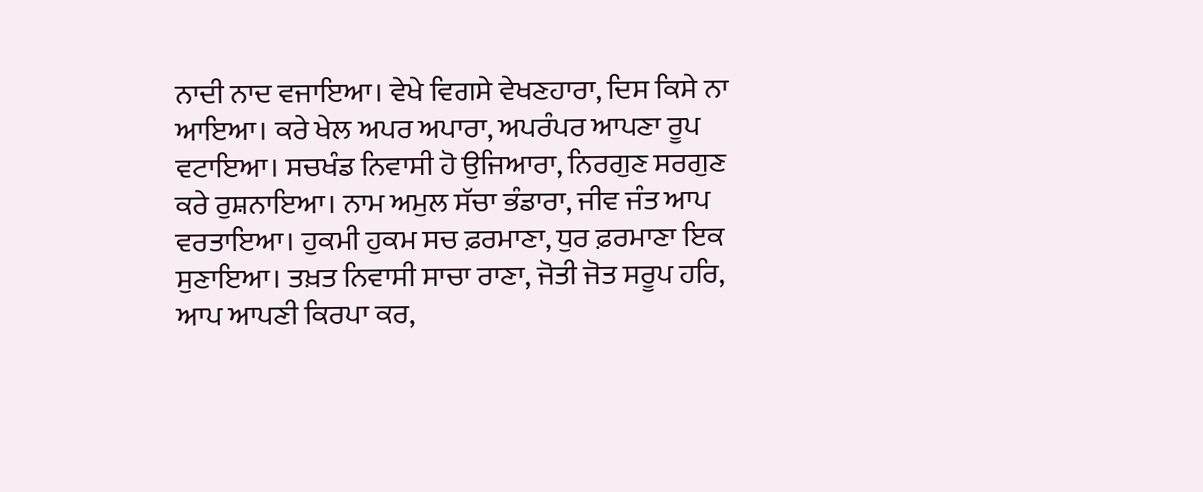ਨਾਦੀ ਨਾਦ ਵਜਾਇਆ। ਵੇਖੇ ਵਿਗਸੇ ਵੇਖਣਹਾਰਾ, ਦਿਸ ਕਿਸੇ ਨਾ ਆਇਆ। ਕਰੇ ਖੇਲ ਅਪਰ ਅਪਾਰਾ, ਅਪਰੰਪਰ ਆਪਣਾ ਰੂਪ ਵਟਾਇਆ। ਸਚਖੰਡ ਨਿਵਾਸੀ ਹੋ ਉਜਿਆਰਾ, ਨਿਰਗੁਣ ਸਰਗੁਣ ਕਰੇ ਰੁਸ਼ਨਾਇਆ। ਨਾਮ ਅਮੁਲ ਸੱਚਾ ਭੰਡਾਰਾ, ਜੀਵ ਜੰਤ ਆਪ ਵਰਤਾਇਆ। ਹੁਕਮੀ ਹੁਕਮ ਸਚ ਫ਼ਰਮਾਣਾ, ਧੁਰ ਫ਼ਰਮਾਣਾ ਇਕ ਸੁਣਾਇਆ। ਤਖ਼ਤ ਨਿਵਾਸੀ ਸਾਚਾ ਰਾਣਾ, ਜੋਤੀ ਜੋਤ ਸਰੂਪ ਹਰਿ, ਆਪ ਆਪਣੀ ਕਿਰਪਾ ਕਰ,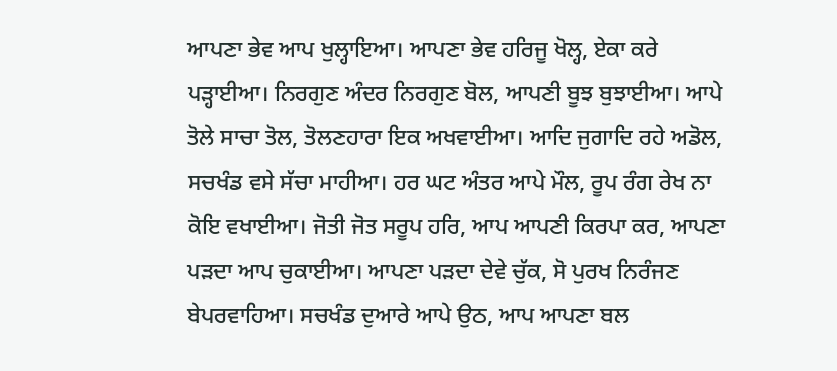ਆਪਣਾ ਭੇਵ ਆਪ ਖੁਲ੍ਹਾਇਆ। ਆਪਣਾ ਭੇਵ ਹਰਿਜੂ ਖੋਲ੍ਹ, ਏਕਾ ਕਰੇ ਪੜ੍ਹਾਈਆ। ਨਿਰਗੁਣ ਅੰਦਰ ਨਿਰਗੁਣ ਬੋਲ, ਆਪਣੀ ਬੂਝ ਬੁਝਾਈਆ। ਆਪੇ ਤੋਲੇ ਸਾਚਾ ਤੋਲ, ਤੋਲਣਹਾਰਾ ਇਕ ਅਖਵਾਈਆ। ਆਦਿ ਜੁਗਾਦਿ ਰਹੇ ਅਡੋਲ, ਸਚਖੰਡ ਵਸੇ ਸੱਚਾ ਮਾਹੀਆ। ਹਰ ਘਟ ਅੰਤਰ ਆਪੇ ਮੌਲ, ਰੂਪ ਰੰਗ ਰੇਖ ਨਾ ਕੋਇ ਵਖਾਈਆ। ਜੋਤੀ ਜੋਤ ਸਰੂਪ ਹਰਿ, ਆਪ ਆਪਣੀ ਕਿਰਪਾ ਕਰ, ਆਪਣਾ ਪੜਦਾ ਆਪ ਚੁਕਾਈਆ। ਆਪਣਾ ਪੜਦਾ ਦੇਵੇ ਚੁੱਕ, ਸੋ ਪੁਰਖ ਨਿਰੰਜਣ ਬੇਪਰਵਾਹਿਆ। ਸਚਖੰਡ ਦੁਆਰੇ ਆਪੇ ਉਠ, ਆਪ ਆਪਣਾ ਬਲ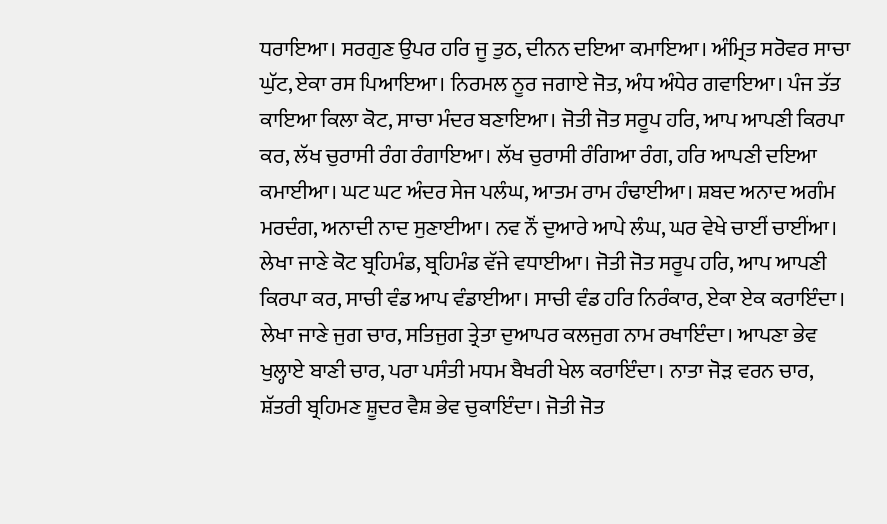ਧਰਾਇਆ। ਸਰਗੁਣ ਉਪਰ ਹਰਿ ਜੂ ਤੁਠ, ਦੀਨਨ ਦਇਆ ਕਮਾਇਆ। ਅੰਮ੍ਰਿਤ ਸਰੋਵਰ ਸਾਚਾ ਘੁੱਟ, ਏਕਾ ਰਸ ਪਿਆਇਆ। ਨਿਰਮਲ ਨੂਰ ਜਗਾਏ ਜੋਤ, ਅੰਧ ਅੰਧੇਰ ਗਵਾਇਆ। ਪੰਜ ਤੱਤ ਕਾਇਆ ਕਿਲਾ ਕੋਟ, ਸਾਚਾ ਮੰਦਰ ਬਣਾਇਆ। ਜੋਤੀ ਜੋਤ ਸਰੂਪ ਹਰਿ, ਆਪ ਆਪਣੀ ਕਿਰਪਾ ਕਰ, ਲੱਖ ਚੁਰਾਸੀ ਰੰਗ ਰੰਗਾਇਆ। ਲੱਖ ਚੁਰਾਸੀ ਰੰਗਿਆ ਰੰਗ, ਹਰਿ ਆਪਣੀ ਦਇਆ ਕਮਾਈਆ। ਘਟ ਘਟ ਅੰਦਰ ਸੇਜ ਪਲੰਘ, ਆਤਮ ਰਾਮ ਹੰਢਾਈਆ। ਸ਼ਬਦ ਅਨਾਦ ਅਗੰਮ ਮਰਦੰਗ, ਅਨਾਦੀ ਨਾਦ ਸੁਣਾਈਆ। ਨਵ ਨੌਂ ਦੁਆਰੇ ਆਪੇ ਲੰਘ, ਘਰ ਵੇਖੇ ਚਾਈਂ ਚਾਈਂਆ। ਲੇਖਾ ਜਾਣੇ ਕੋਟ ਬ੍ਰਹਿਮੰਡ, ਬ੍ਰਹਿਮੰਡ ਵੱਜੇ ਵਧਾਈਆ। ਜੋਤੀ ਜੋਤ ਸਰੂਪ ਹਰਿ, ਆਪ ਆਪਣੀ ਕਿਰਪਾ ਕਰ, ਸਾਚੀ ਵੰਡ ਆਪ ਵੰਡਾਈਆ। ਸਾਚੀ ਵੰਡ ਹਰਿ ਨਿਰੰਕਾਰ, ਏਕਾ ਏਕ ਕਰਾਇੰਦਾ। ਲੇਖਾ ਜਾਣੇ ਜੁਗ ਚਾਰ, ਸਤਿਜੁਗ ਤ੍ਰੇਤਾ ਦੁਆਪਰ ਕਲਜੁਗ ਨਾਮ ਰਖਾਇੰਦਾ। ਆਪਣਾ ਭੇਵ ਖੁਲ੍ਹਾਏ ਬਾਣੀ ਚਾਰ, ਪਰਾ ਪਸੰਤੀ ਮਧਮ ਬੈਖਰੀ ਖੇਲ ਕਰਾਇੰਦਾ। ਨਾਤਾ ਜੋੜ ਵਰਨ ਚਾਰ, ਸ਼ੱਤਰੀ ਬ੍ਰਹਿਮਣ ਸ਼ੂਦਰ ਵੈਸ਼ ਭੇਵ ਚੁਕਾਇੰਦਾ। ਜੋਤੀ ਜੋਤ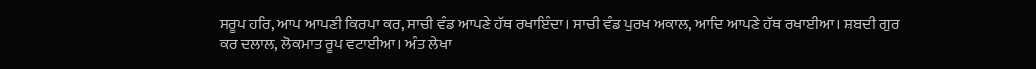ਸਰੂਪ ਹਰਿ, ਆਪ ਆਪਣੀ ਕਿਰਪਾ ਕਰ, ਸਾਚੀ ਵੰਡ ਆਪਣੇ ਹੱਥ ਰਖਾਇੰਦਾ। ਸਾਚੀ ਵੰਡ ਪੁਰਖ ਅਕਾਲ, ਆਦਿ ਆਪਣੇ ਹੱਥ ਰਖਾਈਆ। ਸ਼ਬਦੀ ਗੁਰ ਕਰ ਦਲਾਲ, ਲੋਕਮਾਤ ਰੂਪ ਵਟਾਈਆ। ਅੰਤ ਲੇਖਾ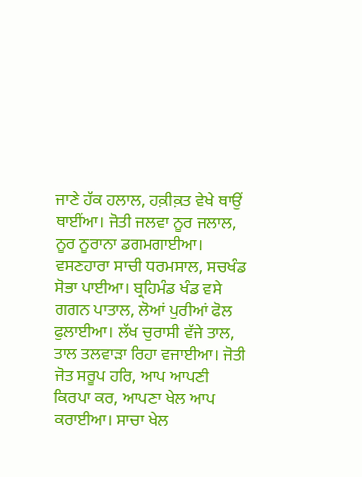ਜਾਣੇ ਹੱਕ ਹਲਾਲ, ਹਕ਼ੀਕ਼ਤ ਵੇਖੇ ਥਾਉਂ ਥਾਈਂਆ। ਜੋਤੀ ਜਲਵਾ ਨੂਰ ਜਲਾਲ, ਨੂਰ ਨੂਰਾਨਾ ਡਗਮਗਾਈਆ। ਵਸਣਹਾਰਾ ਸਾਚੀ ਧਰਮਸਾਲ, ਸਚਖੰਡ ਸੋਭਾ ਪਾਈਆ। ਬ੍ਰਹਿਮੰਡ ਖੰਡ ਵਸੇ ਗਗਨ ਪਾਤਾਲ, ਲੋਆਂ ਪੁਰੀਆਂ ਫੋਲ ਫੁਲਾਈਆ। ਲੱਖ ਚੁਰਾਸੀ ਵੱਜੇ ਤਾਲ, ਤਾਲ ਤਲਵਾੜਾ ਰਿਹਾ ਵਜਾਈਆ। ਜੋਤੀ ਜੋਤ ਸਰੂਪ ਹਰਿ, ਆਪ ਆਪਣੀ ਕਿਰਪਾ ਕਰ, ਆਪਣਾ ਖੇਲ ਆਪ ਕਰਾਈਆ। ਸਾਚਾ ਖੇਲ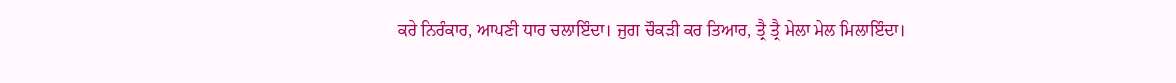ਕਰੇ ਨਿਰੰਕਾਰ, ਆਪਣੀ ਧਾਰ ਚਲਾਇੰਦਾ। ਜੁਗ ਚੌਕੜੀ ਕਰ ਤਿਆਰ, ਤ੍ਰੈ ਤ੍ਰੈ ਮੇਲਾ ਮੇਲ ਮਿਲਾਇੰਦਾ।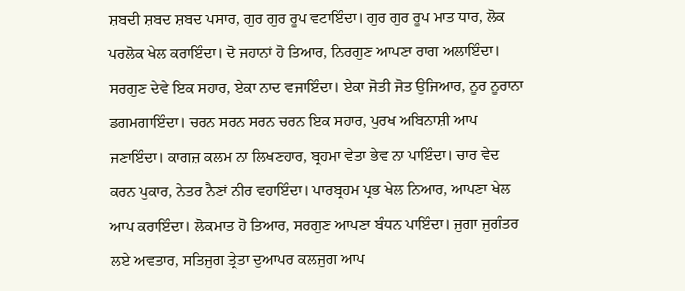ਸ਼ਬਦੀ ਸ਼ਬਦ ਸ਼ਬਦ ਪਸਾਰ, ਗੁਰ ਗੁਰ ਰੂਪ ਵਟਾਇੰਦਾ। ਗੁਰ ਗੁਰ ਰੂਪ ਮਾਤ ਧਾਰ, ਲੋਕ ਪਰਲੋਕ ਖੇਲ ਕਰਾਇੰਦਾ। ਦੋ ਜਹਾਨਾਂ ਹੋ ਤਿਆਰ, ਨਿਰਗੁਣ ਆਪਣਾ ਰਾਗ ਅਲਾਇੰਦਾ। ਸਰਗੁਣ ਦੇਵੇ ਇਕ ਸਹਾਰ, ਏਕਾ ਨਾਦ ਵਜਾਇੰਦਾ। ਏਕਾ ਜੋਤੀ ਜੋਤ ਉਜਿਆਰ, ਨੂਰ ਨੂਰਾਨਾ ਡਗਮਗਾਇੰਦਾ। ਚਰਨ ਸਰਨ ਸਰਨ ਚਰਨ ਇਕ ਸਹਾਰ, ਪੁਰਖ ਅਬਿਨਾਸ਼ੀ ਆਪ ਜਣਾਇੰਦਾ। ਕਾਗਜ਼ ਕਲਮ ਨਾ ਲਿਖਣਹਾਰ, ਬ੍ਰਹਮਾ ਵੇਤਾ ਭੇਵ ਨਾ ਪਾਇੰਦਾ। ਚਾਰ ਵੇਦ ਕਰਨ ਪੁਕਾਰ, ਨੇਤਰ ਨੈਣਾਂ ਨੀਰ ਵਹਾਇੰਦਾ। ਪਾਰਬ੍ਰਹਮ ਪ੍ਰਭ ਖੇਲ ਨਿਆਰ, ਆਪਣਾ ਖੇਲ ਆਪ ਕਰਾਇੰਦਾ। ਲੋਕਮਾਤ ਹੋ ਤਿਆਰ, ਸਰਗੁਣ ਆਪਣਾ ਬੰਧਨ ਪਾਇੰਦਾ। ਜੁਗਾ ਜੁਗੰਤਰ ਲਏ ਅਵਤਾਰ, ਸਤਿਜੁਗ ਤ੍ਰੇਤਾ ਦੁਆਪਰ ਕਲਜੁਗ ਆਪ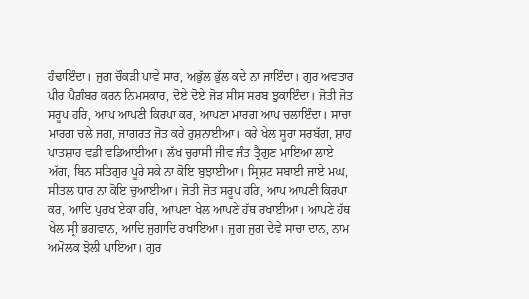ਹੰਢਾਇੰਦਾ। ਜੁਗ ਚੌਕੜੀ ਪਾਵੇ ਸਾਰ, ਅਭੁੱਲ ਭੁੱਲ ਕਦੇ ਨਾ ਜਾਇੰਦਾ। ਗੁਰ ਅਵਤਾਰ ਪੀਰ ਪੈਗ਼ੰਬਰ ਕਰਨ ਨਿਮਸਕਾਰ, ਦੋਏ ਦੋਏ ਜੋੜ ਸੀਸ ਸਰਬ ਝੁਕਾਇੰਦਾ। ਜੋਤੀ ਜੋਤ ਸਰੂਪ ਹਰਿ, ਆਪ ਆਪਣੀ ਕਿਰਪਾ ਕਰ, ਆਪਣਾ ਮਾਰਗ ਆਪ ਚਲਾਇੰਦਾ। ਸਾਚਾ ਮਾਰਗ ਚਲੇ ਜਗ, ਜਾਗਰਤ ਜੋਤ ਕਰੇ ਰੁਸ਼ਨਾਈਆ। ਕਰੇ ਖੇਲ ਸੂਰਾ ਸਰਬੱਗ, ਸ਼ਾਹ ਪਾਤਸ਼ਾਹ ਵਡੀ ਵਡਿਆਈਆ। ਲੱਖ ਚੁਰਾਸੀ ਜੀਵ ਜੰਤ ਤ੍ਰੈਗੁਣ ਮਾਇਆ ਲਾਏ ਅੱਗ, ਬਿਨ ਸਤਿਗੁਰ ਪੂਰੇ ਸਕੇ ਨਾ ਕੋਇ ਬੁਝਾਈਆ। ਸ੍ਰਿਸ਼ਟ ਸਬਾਈ ਜਾਏ ਮਘ, ਸੀਤਲ ਧਾਰ ਨਾ ਕੋਇ ਚੁਆਈਆ। ਜੋਤੀ ਜੋਤ ਸਰੂਪ ਹਰਿ, ਆਪ ਆਪਣੀ ਕਿਰਪਾ ਕਰ, ਆਦਿ ਪੁਰਖ ਏਕਾ ਹਰਿ, ਆਪਣਾ ਖੇਲ ਆਪਣੇ ਹੱਥ ਰਖਾਈਆ। ਆਪਣੇ ਹੱਥ ਖੇਲ ਸ੍ਰੀ ਭਗਵਾਨ, ਆਦਿ ਜੁਗਾਦਿ ਰਖਾਇਆ। ਜੁਗ ਜੁਗ ਦੇਵੇ ਸਾਚਾ ਦਾਨ, ਨਾਮ ਅਮੋਲਕ ਝੋਲੀ ਪਾਇਆ। ਗੁਰ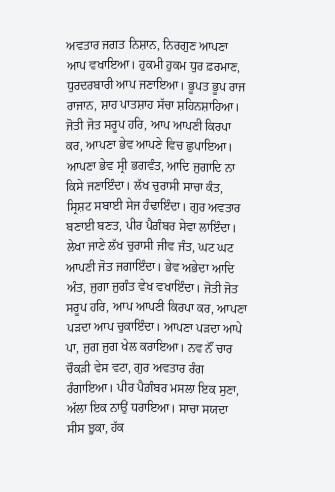ਅਵਤਾਰ ਜਗਤ ਨਿਸ਼ਾਨ, ਨਿਰਗੁਣ ਆਪਣਾ ਆਪ ਵਖਾਇਆ। ਹੁਕਮੀ ਹੁਕਮ ਧੁਰ ਫ਼ਰਮਾਣ, ਧੁਰਦਰਬਾਰੀ ਆਪ ਜਣਾਇਆ। ਭੂਪਤ ਭੂਪ ਰਾਜ ਰਾਜਾਨ, ਸ਼ਾਹ ਪਾਤਸ਼ਾਹ ਸੱਚਾ ਸ਼ਹਿਨਸ਼ਾਹਿਆ। ਜੋਤੀ ਜੋਤ ਸਰੂਪ ਹਰਿ, ਆਪ ਆਪਣੀ ਕਿਰਪਾ ਕਰ, ਆਪਣਾ ਭੇਵ ਆਪਣੇ ਵਿਚ ਛੁਪਾਇਆ। ਆਪਣਾ ਭੇਵ ਸ੍ਰੀ ਭਗਵੰਤ, ਆਦਿ ਜੁਗਾਦਿ ਨਾ ਕਿਸੇ ਜਣਾਇੰਦਾ। ਲੱਖ ਚੁਰਾਸੀ ਸਾਚਾ ਕੰਤ, ਸ੍ਰਿਸ਼ਟ ਸਬਾਈ ਸੇਜ ਹੰਢਾਇੰਦਾ। ਗੁਰ ਅਵਤਾਰ ਬਣਾਈ ਬਣਤ, ਪੀਰ ਪੈਗ਼ੰਬਰ ਸੇਵਾ ਲਾਇੰਦਾ। ਲੇਖਾ ਜਾਣੇ ਲੱਖ ਚੁਰਾਸੀ ਜੀਵ ਜੰਤ, ਘਟ ਘਟ ਆਪਣੀ ਜੋਤ ਜਗਾਇੰਦਾ। ਭੇਵ ਅਭੇਦਾ ਆਦਿ ਅੰਤ, ਜੁਗਾ ਜੁਗੰਤ ਵੇਖ ਵਖਾਇੰਦਾ। ਜੋਤੀ ਜੋਤ ਸਰੂਪ ਹਰਿ, ਆਪ ਆਪਣੀ ਕਿਰਪਾ ਕਰ, ਆਪਣਾ ਪੜਦਾ ਆਪ ਚੁਕਾਇੰਦਾ। ਆਪਣਾ ਪੜਦਾ ਆਪੇ ਪਾ, ਜੁਗ ਜੁਗ ਖੇਲ ਕਰਾਇਆ। ਨਵ ਨੌਂ ਚਾਰ ਚੌਕੜੀ ਵੇਸ ਵਟਾ, ਗੁਰ ਅਵਤਾਰ ਰੰਗ ਰੰਗਾਇਆ। ਪੀਰ ਪੈਗ਼ੰਬਰ ਮਸਲਾ ਇਕ ਸੁਣਾ, ਅੱਲਾ ਇਕ ਨਾਉਂ ਧਰਾਇਆ। ਸਾਚਾ ਸਯਦਾ ਸੀਸ ਝੁਕਾ, ਹੱਕ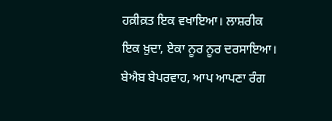ਹਕ਼ੀਕ਼ਤ ਇਕ ਵਖਾਇਆ। ਲਾਸ਼ਰੀਕ ਇਕ ਖ਼ੁਦਾ, ਏਕਾ ਨੂਰ ਨੂਰ ਦਰਸਾਇਆ। ਬੇਐਬ ਬੇਪਰਵਾਹ, ਆਪ ਆਪਣਾ ਰੰਗ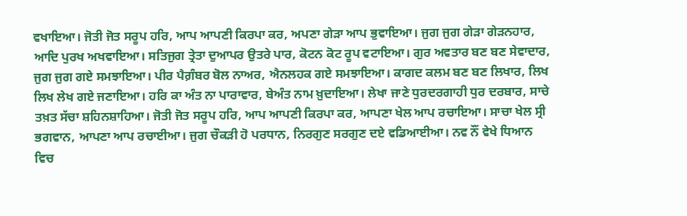ਵਖਾਇਆ। ਜੋਤੀ ਜੋਤ ਸਰੂਪ ਹਰਿ, ਆਪ ਆਪਣੀ ਕਿਰਪਾ ਕਰ, ਅਪਣਾ ਗੇੜਾ ਆਪ ਭੁਵਾਇਆ। ਜੁਗ ਜੁਗ ਗੇੜਾ ਗੇੜਨਹਾਰ, ਆਦਿ ਪੁਰਖ ਅਖਵਾਇਆ। ਸਤਿਜੁਗ ਤ੍ਰੇਤਾ ਦੁਆਪਰ ਉਤਰੇ ਪਾਰ, ਕੋਟਨ ਕੋਟ ਰੂਪ ਵਟਾਇਆ। ਗੁਰ ਅਵਤਾਰ ਬਣ ਬਣ ਸੇਵਾਦਾਰ, ਜੁਗ ਜੁਗ ਗਏ ਸਮਝਾਇਆ। ਪੀਰ ਪੈਗ਼ੰਬਰ ਬੋਲ ਨਾਅਰ, ਐਨਲਹਕ ਗਏ ਸਮਝਾਇਆ। ਕਾਗਦ ਕਲਮ ਬਣ ਬਣ ਲਿਖਾਰ, ਲਿਖ ਲਿਖ ਲੇਖ ਗਏ ਜਣਾਇਆ। ਹਰਿ ਕਾ ਅੰਤ ਨਾ ਪਾਰਾਵਾਰ, ਬੇਅੰਤ ਨਾਮ ਖ਼ੁਦਾਇਆ। ਲੇਖਾ ਜਾਣੇ ਧੁਰਦਰਗਾਹੀ ਧੁਰ ਦਰਬਾਰ, ਸਾਚੇ ਤਖ਼ਤ ਸੱਚਾ ਸ਼ਹਿਨਸ਼ਾਹਿਆ। ਜੋਤੀ ਜੋਤ ਸਰੂਪ ਹਰਿ, ਆਪ ਆਪਣੀ ਕਿਰਪਾ ਕਰ, ਆਪਣਾ ਖੇਲ ਆਪ ਰਚਾਇਆ। ਸਾਚਾ ਖੇਲ ਸ੍ਰੀ ਭਗਵਾਨ, ਆਪਣਾ ਆਪ ਰਚਾਈਆ। ਜੁਗ ਚੌਕੜੀ ਹੋ ਪਰਧਾਨ, ਨਿਰਗੁਣ ਸਰਗੁਣ ਦਏ ਵਡਿਆਈਆ। ਨਵ ਨੌਂ ਵੇਖੇ ਧਿਆਨ ਵਿਚ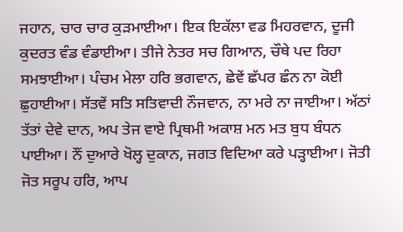ਜਹਾਨ, ਚਾਰ ਚਾਰ ਕੁੜਮਾਈਆ। ਇਕ ਇਕੱਲਾ ਵਡ ਮਿਹਰਵਾਨ, ਦੂਜੀ ਕੁਦਰਤ ਵੰਡ ਵੰਡਾਈਆ। ਤੀਜੇ ਨੇਤਰ ਸਚ ਗਿਆਨ, ਚੌਥੇ ਪਦ ਰਿਹਾ ਸਮਝਾਈਆ। ਪੰਚਮ ਮੇਲਾ ਹਰਿ ਭਗਵਾਨ, ਛੇਵੇਂ ਛੱਪਰ ਛੰਨ ਨਾ ਕੋਈ ਛੁਹਾਈਆ। ਸੱਤਵੇਂ ਸਤਿ ਸਤਿਵਾਦੀ ਨੌਜਵਾਨ, ਨਾ ਮਰੇ ਨਾ ਜਾਈਆ। ਅੱਠਾਂ ਤੱਤਾਂ ਦੇਵੇ ਦਾਨ, ਅਪ ਤੇਜ ਵਾਏ ਪ੍ਰਿਥਮੀ ਅਕਾਸ਼ ਮਨ ਮਤ ਬੁਧ ਬੰਧਨ ਪਾਈਆ। ਨੌਂ ਦੁਆਰੇ ਖੋਲ੍ਹ ਦੁਕਾਨ, ਜਗਤ ਵਿਦਿਆ ਕਰੇ ਪੜ੍ਹਾਈਆ। ਜੋਤੀ ਜੋਤ ਸਰੂਪ ਹਰਿ, ਆਪ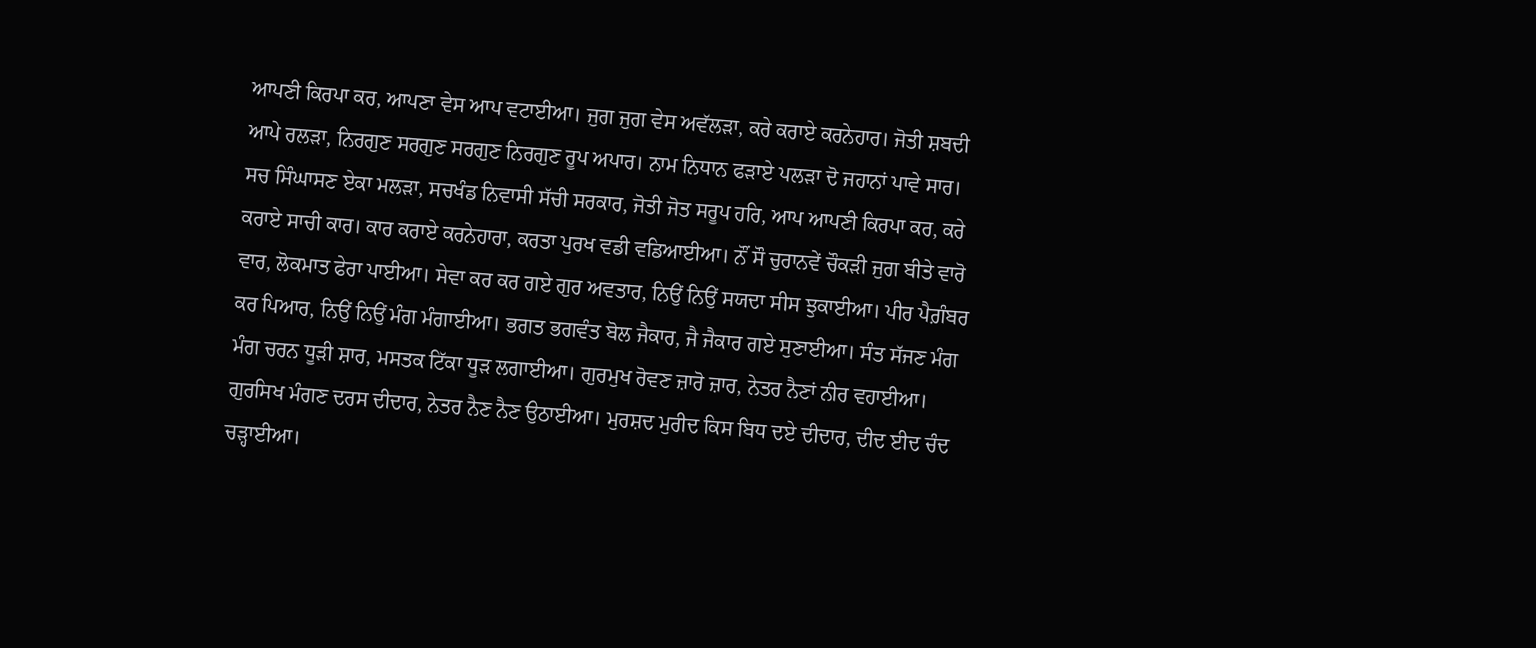ਆਪਣੀ ਕਿਰਪਾ ਕਰ, ਆਪਣਾ ਵੇਸ ਆਪ ਵਟਾਈਆ। ਜੁਗ ਜੁਗ ਵੇਸ ਅਵੱਲੜਾ, ਕਰੇ ਕਰਾਏ ਕਰਨੇਹਾਰ। ਜੋਤੀ ਸ਼ਬਦੀ ਆਪੇ ਰਲੜਾ, ਨਿਰਗੁਣ ਸਰਗੁਣ ਸਰਗੁਣ ਨਿਰਗੁਣ ਰੂਪ ਅਪਾਰ। ਨਾਮ ਨਿਧਾਨ ਫੜਾਏ ਪਲੜਾ ਦੋ ਜਹਾਨਾਂ ਪਾਵੇ ਸਾਰ। ਸਚ ਸਿੰਘਾਸਣ ਏਕਾ ਮਲੜਾ, ਸਚਖੰਡ ਨਿਵਾਸੀ ਸੱਚੀ ਸਰਕਾਰ, ਜੋਤੀ ਜੋਤ ਸਰੂਪ ਹਰਿ, ਆਪ ਆਪਣੀ ਕਿਰਪਾ ਕਰ, ਕਰੇ ਕਰਾਏ ਸਾਚੀ ਕਾਰ। ਕਾਰ ਕਰਾਏ ਕਰਨੇਹਾਰਾ, ਕਰਤਾ ਪੁਰਖ ਵਡੀ ਵਡਿਆਈਆ। ਨੌਂ ਸੌ ਚੁਰਾਨਵੇਂ ਚੌਕੜੀ ਜੁਗ ਬੀਤੇ ਵਾਰੋ ਵਾਰ, ਲੋਕਮਾਤ ਫੇਰਾ ਪਾਈਆ। ਸੇਵਾ ਕਰ ਕਰ ਗਏ ਗੁਰ ਅਵਤਾਰ, ਨਿਉਂ ਨਿਉਂ ਸਯਦਾ ਸੀਸ ਝੁਕਾਈਆ। ਪੀਰ ਪੈਗ਼ੰਬਰ ਕਰ ਪਿਆਰ, ਨਿਉਂ ਨਿਉਂ ਮੰਗ ਮੰਗਾਈਆ। ਭਗਤ ਭਗਵੰਤ ਬੋਲ ਜੈਕਾਰ, ਜੈ ਜੈਕਾਰ ਗਏ ਸੁਣਾਈਆ। ਸੰਤ ਸੱਜਣ ਮੰਗ ਮੰਗ ਚਰਨ ਧੂੜੀ ਸ਼ਾਰ, ਮਸਤਕ ਟਿੱਕਾ ਧੂੜ ਲਗਾਈਆ। ਗੁਰਮੁਖ ਰੋਵਣ ਜ਼ਾਰੋ ਜ਼ਾਰ, ਨੇਤਰ ਨੈਣਾਂ ਨੀਰ ਵਹਾਈਆ। ਗੁਰਸਿਖ ਮੰਗਣ ਦਰਸ ਦੀਦਾਰ, ਨੇਤਰ ਨੈਣ ਨੈਣ ਉਠਾਈਆ। ਮੁਰਸ਼ਦ ਮੁਰੀਦ ਕਿਸ ਬਿਧ ਦਏ ਦੀਦਾਰ, ਦੀਦ ਈਦ ਚੰਦ ਚੜ੍ਹਾਈਆ।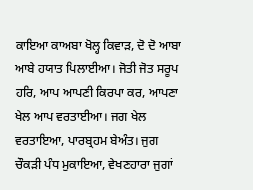ਕਾਇਆ ਕਾਅਬਾ ਖੋਲ੍ਹ ਕਿਵਾੜ, ਦੋ ਦੋ ਆਬਾ ਆਬੇ ਹਯਾਤ ਪਿਲਾਈਆ। ਜੋਤੀ ਜੋਤ ਸਰੂਪ ਹਰਿ, ਆਪ ਆਪਣੀ ਕਿਰਪਾ ਕਰ, ਆਪਣਾ ਖੇਲ ਆਪ ਵਰਤਾਈਆ। ਜਗ ਖੇਲ ਵਰਤਾਇਆ, ਪਾਰਬ੍ਰਹਮ ਬੇਅੰਤ। ਜੁਗ ਚੌਕੜੀ ਪੰਧ ਮੁਕਾਇਆ, ਵੇਖਣਹਾਰਾ ਜੁਗਾਂ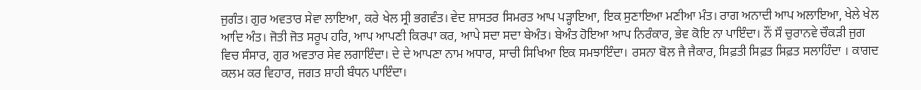ਜੁਗੰਤ। ਗੁਰ ਅਵਤਾਰ ਸੇਵਾ ਲਾਇਆ, ਕਰੇ ਖੇਲ ਸ੍ਰੀ ਭਗਵੰਤ। ਵੇਦ ਸ਼ਾਸਤਰ ਸਿਮਰਤ ਆਪ ਪੜ੍ਹਾਇਆ, ਇਕ ਸੁਣਾਇਆ ਮਣੀਆ ਮੰਤ। ਰਾਗ ਅਨਾਦੀ ਆਪ ਅਲਾਇਆ, ਖੇਲੇ ਖੇਲ ਆਦਿ ਅੰਤ। ਜੋਤੀ ਜੋਤ ਸਰੂਪ ਹਰਿ, ਆਪ ਆਪਣੀ ਕਿਰਪਾ ਕਰ, ਆਪੇ ਸਦਾ ਸਦਾ ਬੇਅੰਤ। ਬੇਅੰਤ ਹੋਇਆ ਆਪ ਨਿਰੰਕਾਰ, ਭੇਵ ਕੋਇ ਨਾ ਪਾਇੰਦਾ। ਨੌਂ ਸੌ ਚੁਰਾਨਵੇ ਚੌਕੜੀ ਜੁਗ ਵਿਚ ਸੰਸਾਰ, ਗੁਰ ਅਵਤਾਰ ਸੇਵ ਲਗਾਇੰਦਾ। ਦੇ ਦੇ ਆਪਣਾ ਨਾਮ ਅਧਾਰ, ਸਾਚੀ ਸਿਖਿਆ ਇਕ ਸਮਝਾਇੰਦਾ। ਰਸਨਾ ਬੋਲ ਜੈ ਜੈਕਾਰ, ਸਿਫ਼ਤੀ ਸਿਫ਼ਤ ਸਿਫ਼ਤ ਸਲਾਹਿੰਦਾ । ਕਾਗਦ ਕਲਮ ਕਰ ਵਿਹਾਰ, ਜਗਤ ਸ਼ਾਹੀ ਬੰਧਨ ਪਾਇੰਦਾ।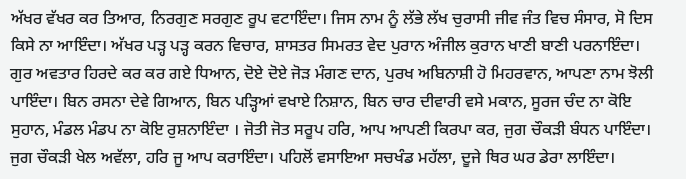ਅੱਖਰ ਵੱਖਰ ਕਰ ਤਿਆਰ, ਨਿਰਗੁਣ ਸਰਗੁਣ ਰੂਪ ਵਟਾਇੰਦਾ। ਜਿਸ ਨਾਮ ਨੂੰ ਲੱਭੇ ਲੱਖ ਚੁਰਾਸੀ ਜੀਵ ਜੰਤ ਵਿਚ ਸੰਸਾਰ, ਸੋ ਦਿਸ ਕਿਸੇ ਨਾ ਆਇੰਦਾ। ਅੱਖਰ ਪੜ੍ਹ ਪੜ੍ਹ ਕਰਨ ਵਿਚਾਰ, ਸ਼ਾਸਤਰ ਸਿਮਰਤ ਵੇਦ ਪੁਰਾਨ ਅੰਜੀਲ ਕੁਰਾਨ ਖਾਣੀ ਬਾਣੀ ਪਰਨਾਇੰਦਾ। ਗੁਰ ਅਵਤਾਰ ਹਿਰਦੇ ਕਰ ਕਰ ਗਏ ਧਿਆਨ, ਦੋਏ ਦੋਏ ਜੋੜ ਮੰਗਣ ਦਾਨ, ਪੁਰਖ ਅਬਿਨਾਸ਼ੀ ਹੋ ਮਿਹਰਵਾਨ, ਆਪਣਾ ਨਾਮ ਝੋਲੀ ਪਾਇੰਦਾ। ਬਿਨ ਰਸਨਾ ਦੇਵੇ ਗਿਆਨ, ਬਿਨ ਪੜ੍ਹਿਆਂ ਵਖਾਏ ਨਿਸ਼ਾਨ, ਬਿਨ ਚਾਰ ਦੀਵਾਰੀ ਵਸੇ ਮਕਾਨ, ਸੂਰਜ ਚੰਦ ਨਾ ਕੋਇ ਸੁਹਾਨ, ਮੰਡਲ ਮੰਡਪ ਨਾ ਕੋਇ ਰੁਸ਼ਨਾਇੰਦਾ । ਜੋਤੀ ਜੋਤ ਸਰੂਪ ਹਰਿ, ਆਪ ਆਪਣੀ ਕਿਰਪਾ ਕਰ, ਜੁਗ ਚੌਕੜੀ ਬੰਧਨ ਪਾਇੰਦਾ। ਜੁਗ ਚੌਕੜੀ ਖੇਲ ਅਵੱਲਾ, ਹਰਿ ਜੂ ਆਪ ਕਰਾਇੰਦਾ। ਪਹਿਲੋਂ ਵਸਾਇਆ ਸਚਖੰਡ ਮਹੱਲਾ, ਦੂਜੇ ਥਿਰ ਘਰ ਡੇਰਾ ਲਾਇੰਦਾ।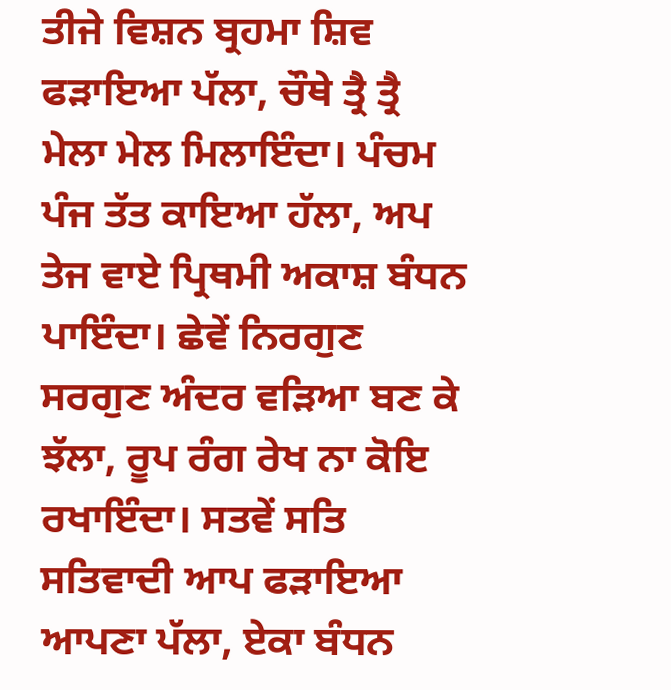ਤੀਜੇ ਵਿਸ਼ਨ ਬ੍ਰਹਮਾ ਸ਼ਿਵ ਫੜਾਇਆ ਪੱਲਾ, ਚੌਥੇ ਤ੍ਰੈ ਤ੍ਰੈ ਮੇਲਾ ਮੇਲ ਮਿਲਾਇੰਦਾ। ਪੰਚਮ ਪੰਜ ਤੱਤ ਕਾਇਆ ਹੱਲਾ, ਅਪ ਤੇਜ ਵਾਏ ਪ੍ਰਿਥਮੀ ਅਕਾਸ਼ ਬੰਧਨ ਪਾਇੰਦਾ। ਛੇਵੇਂ ਨਿਰਗੁਣ ਸਰਗੁਣ ਅੰਦਰ ਵੜਿਆ ਬਣ ਕੇ ਝੱਲਾ, ਰੂਪ ਰੰਗ ਰੇਖ ਨਾ ਕੋਇ ਰਖਾਇੰਦਾ। ਸਤਵੇਂ ਸਤਿ ਸਤਿਵਾਦੀ ਆਪ ਫੜਾਇਆ ਆਪਣਾ ਪੱਲਾ, ਏਕਾ ਬੰਧਨ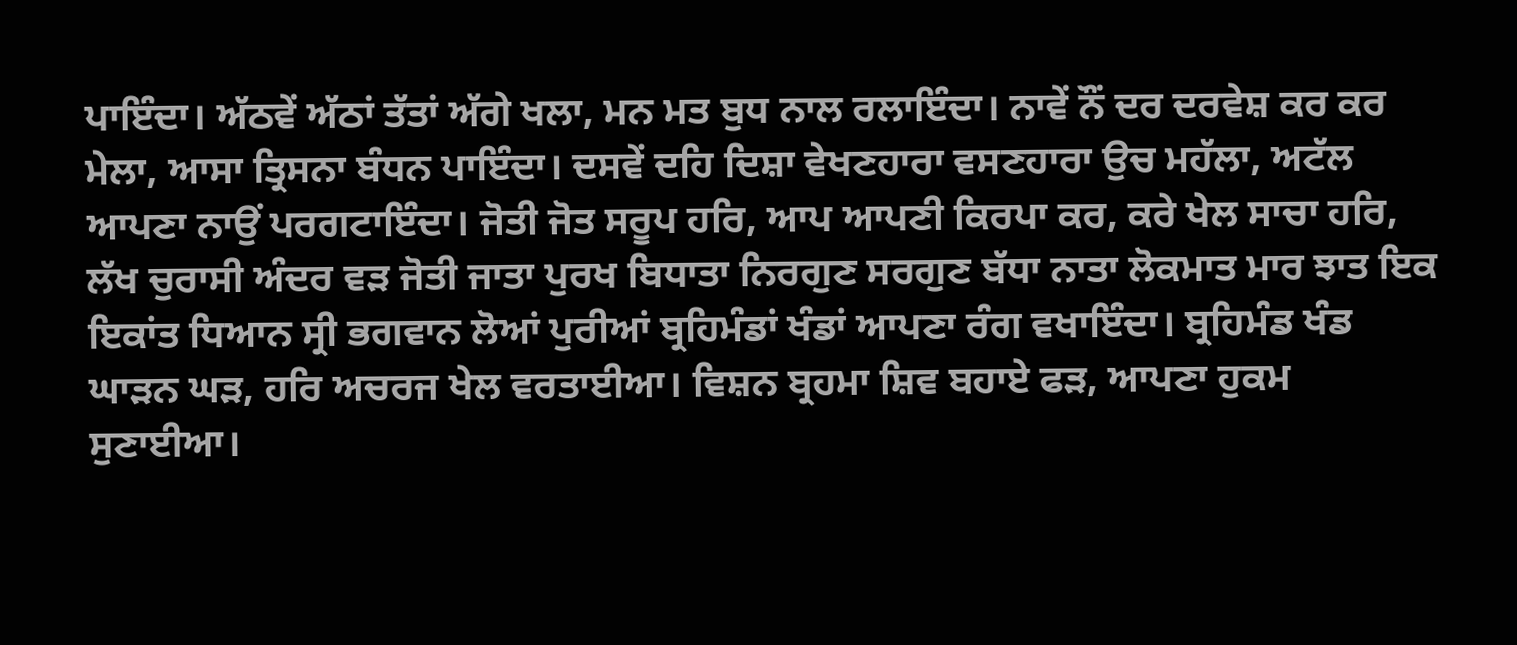ਪਾਇੰਦਾ। ਅੱਠਵੇਂ ਅੱਠਾਂ ਤੱਤਾਂ ਅੱਗੇ ਖਲਾ, ਮਨ ਮਤ ਬੁਧ ਨਾਲ ਰਲਾਇੰਦਾ। ਨਾਵੇਂ ਨੌਂ ਦਰ ਦਰਵੇਸ਼ ਕਰ ਕਰ ਮੇਲਾ, ਆਸਾ ਤ੍ਰਿਸਨਾ ਬੰਧਨ ਪਾਇੰਦਾ। ਦਸਵੇਂ ਦਹਿ ਦਿਸ਼ਾ ਵੇਖਣਹਾਰਾ ਵਸਣਹਾਰਾ ਉਚ ਮਹੱਲਾ, ਅਟੱਲ ਆਪਣਾ ਨਾਉਂ ਪਰਗਟਾਇੰਦਾ। ਜੋਤੀ ਜੋਤ ਸਰੂਪ ਹਰਿ, ਆਪ ਆਪਣੀ ਕਿਰਪਾ ਕਰ, ਕਰੇ ਖੇਲ ਸਾਚਾ ਹਰਿ, ਲੱਖ ਚੁਰਾਸੀ ਅੰਦਰ ਵੜ ਜੋਤੀ ਜਾਤਾ ਪੁਰਖ ਬਿਧਾਤਾ ਨਿਰਗੁਣ ਸਰਗੁਣ ਬੱਧਾ ਨਾਤਾ ਲੋਕਮਾਤ ਮਾਰ ਝਾਤ ਇਕ ਇਕਾਂਤ ਧਿਆਨ ਸ੍ਰੀ ਭਗਵਾਨ ਲੋਆਂ ਪੁਰੀਆਂ ਬ੍ਰਹਿਮੰਡਾਂ ਖੰਡਾਂ ਆਪਣਾ ਰੰਗ ਵਖਾਇੰਦਾ। ਬ੍ਰਹਿਮੰਡ ਖੰਡ ਘਾੜਨ ਘੜ, ਹਰਿ ਅਚਰਜ ਖੇਲ ਵਰਤਾਈਆ। ਵਿਸ਼ਨ ਬ੍ਰਹਮਾ ਸ਼ਿਵ ਬਹਾਏ ਫੜ, ਆਪਣਾ ਹੁਕਮ ਸੁਣਾਈਆ।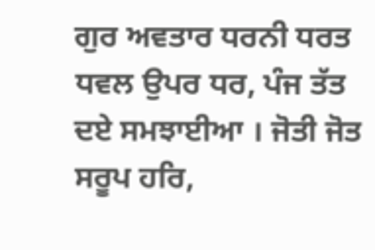ਗੁਰ ਅਵਤਾਰ ਧਰਨੀ ਧਰਤ ਧਵਲ ਉਪਰ ਧਰ, ਪੰਜ ਤੱਤ ਦਏ ਸਮਝਾਈਆ । ਜੋਤੀ ਜੋਤ ਸਰੂਪ ਹਰਿ,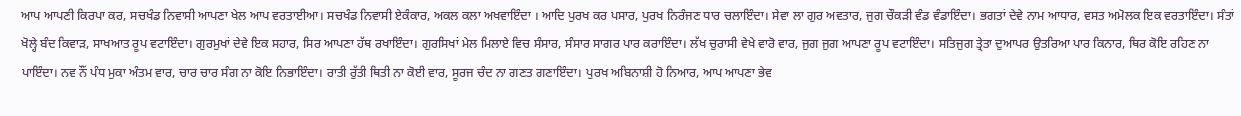ਆਪ ਆਪਣੀ ਕਿਰਪਾ ਕਰ, ਸਚਖੰਡ ਨਿਵਾਸੀ ਆਪਣਾ ਖੇਲ ਆਪ ਵਰਤਾਈਆ। ਸਚਖੰਡ ਨਿਵਾਸੀ ਏਕੰਕਾਰ, ਅਕਲ ਕਲਾ ਅਖਵਾਇੰਦਾ । ਆਦਿ ਪੁਰਖ ਕਰ ਪਸਾਰ, ਪੁਰਖ ਨਿਰੰਜਣ ਧਾਰ ਚਲਾਇੰਦਾ। ਸੇਵਾ ਲਾ ਗੁਰ ਅਵਤਾਰ, ਜੁਗ ਚੌਕੜੀ ਵੰਡ ਵੰਡਾਇੰਦਾ। ਭਗਤਾਂ ਦੇਵੇ ਨਾਮ ਆਧਾਰ, ਵਸਤ ਅਮੋਲਕ ਇਕ ਵਰਤਾਇੰਦਾ। ਸੰਤਾਂ ਖੋਲ੍ਹੇ ਬੰਦ ਕਿਵਾੜ, ਸਾਖਆਤ ਰੂਪ ਵਟਾਇੰਦਾ। ਗੁਰਮੁਖਾਂ ਦੇਵੇ ਇਕ ਸਹਾਰ, ਸਿਰ ਆਪਣਾ ਹੱਥ ਰਖਾਇੰਦਾ। ਗੁਰਸਿਖਾਂ ਮੇਲ ਮਿਲਾਏ ਵਿਚ ਸੰਸਾਰ, ਸੰਸਾਰ ਸਾਗਰ ਪਾਰ ਕਰਾਇੰਦਾ। ਲੱਖ ਚੁਰਾਸੀ ਵੇਖੇ ਵਾਰੋ ਵਾਰ, ਜੁਗ ਜੁਗ ਆਪਣਾ ਰੂਪ ਵਟਾਇੰਦਾ। ਸਤਿਜੁਗ ਤ੍ਰੇਤਾ ਦੁਆਪਰ ਉਤਰਿਆ ਪਾਰ ਕਿਨਾਰ, ਥਿਰ ਕੋਇ ਰਹਿਣ ਨਾ ਪਾਇੰਦਾ। ਨਵ ਨੌਂ ਪੰਧ ਮੁਕਾ ਅੰਤਮ ਵਾਰ, ਚਾਰ ਚਾਰ ਸੰਗ ਨਾ ਕੋਇ ਨਿਭਾਇੰਦਾ। ਰਾਤੀ ਰੁੱਤੀ ਥਿਤੀ ਨਾ ਕੋਈ ਵਾਰ, ਸੂਰਜ ਚੰਦ ਨਾ ਗਣਤ ਗਣਾਇੰਦਾ। ਪੁਰਖ ਅਬਿਨਾਸ਼ੀ ਹੋ ਨਿਆਰ, ਆਪ ਆਪਣਾ ਭੇਵ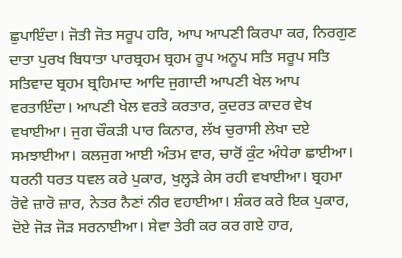ਛੁਪਾਇੰਦਾ। ਜੋਤੀ ਜੋਤ ਸਰੂਪ ਹਰਿ, ਆਪ ਆਪਣੀ ਕਿਰਪਾ ਕਰ, ਨਿਰਗੁਣ ਦਾਤਾ ਪੁਰਖ ਬਿਧਾਤਾ ਪਾਰਬ੍ਰਹਮ ਬ੍ਰਹਮ ਰੂਪ ਅਨੂਪ ਸਤਿ ਸਰੂਪ ਸਤਿ ਸਤਿਵਾਦ ਬ੍ਰਹਮ ਬ੍ਰਹਿਮਾਦ ਆਦਿ ਜੁਗਾਦੀ ਆਪਣੀ ਖੇਲ ਆਪ ਵਰਤਾਇੰਦਾ। ਆਪਣੀ ਖੇਲ ਵਰਤੇ ਕਰਤਾਰ, ਕੁਦਰਤ ਕਾਦਰ ਵੇਖ ਵਖਾਈਆ। ਜੁਗ ਚੌਕੜੀ ਪਾਰ ਕਿਨਾਰ, ਲੱਖ ਚੁਰਾਸੀ ਲੇਖਾ ਦਏ ਸਮਝਾਈਆ। ਕਲਜੁਗ ਆਈ ਅੰਤਮ ਵਾਰ, ਚਾਰੋਂ ਕੁੰਟ ਅੰਧੇਰਾ ਛਾਈਆ। ਧਰਨੀ ਧਰਤ ਧਵਲ ਕਰੇ ਪੁਕਾਰ, ਖੁਲ੍ਹੜੇ ਕੇਸ ਰਹੀ ਵਖਾਈਆ। ਬ੍ਰਹਮਾ ਰੋਵੇ ਜ਼ਾਰੋ ਜ਼ਾਰ, ਨੇਤਰ ਨੈਣਾਂ ਨੀਰ ਵਹਾਈਆ। ਸ਼ੰਕਰ ਕਰੇ ਇਕ ਪੁਕਾਰ, ਦੋਏ ਜੋੜ ਜੋੜ ਸਰਨਾਈਆ। ਸੇਵਾ ਤੇਰੀ ਕਰ ਕਰ ਗਏ ਹਾਰ,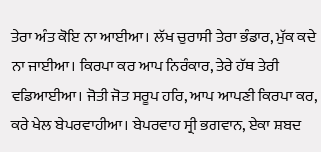ਤੇਰਾ ਅੰਤ ਕੋਇ ਨਾ ਆਈਆ। ਲੱਖ ਚੁਰਾਸੀ ਤੇਰਾ ਭੰਡਾਰ, ਮੁੱਕ ਕਦੇ ਨਾ ਜਾਈਆ। ਕਿਰਪਾ ਕਰ ਆਪ ਨਿਰੰਕਾਰ, ਤੇਰੇ ਹੱਥ ਤੇਰੀ ਵਡਿਆਈਆ। ਜੋਤੀ ਜੋਤ ਸਰੂਪ ਹਰਿ, ਆਪ ਆਪਣੀ ਕਿਰਪਾ ਕਰ, ਕਰੇ ਖੇਲ ਬੇਪਰਵਾਹੀਆ। ਬੇਪਰਵਾਹ ਸ੍ਰੀ ਭਗਵਾਨ, ਏਕਾ ਸ਼ਬਦ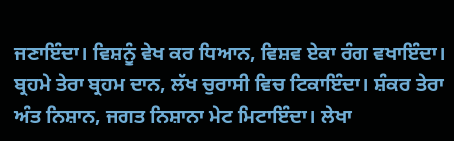ਜਣਾਇੰਦਾ। ਵਿਸ਼ਨੂੰ ਵੇਖ ਕਰ ਧਿਆਨ, ਵਿਸ਼ਵ ਏਕਾ ਰੰਗ ਵਖਾਇੰਦਾ। ਬ੍ਰਹਮੇ ਤੇਰਾ ਬ੍ਰਹਮ ਦਾਨ, ਲੱਖ ਚੁਰਾਸੀ ਵਿਚ ਟਿਕਾਇੰਦਾ। ਸ਼ੰਕਰ ਤੇਰਾ ਅੰਤ ਨਿਸ਼ਾਨ, ਜਗਤ ਨਿਸ਼ਾਨਾ ਮੇਟ ਮਿਟਾਇੰਦਾ। ਲੇਖਾ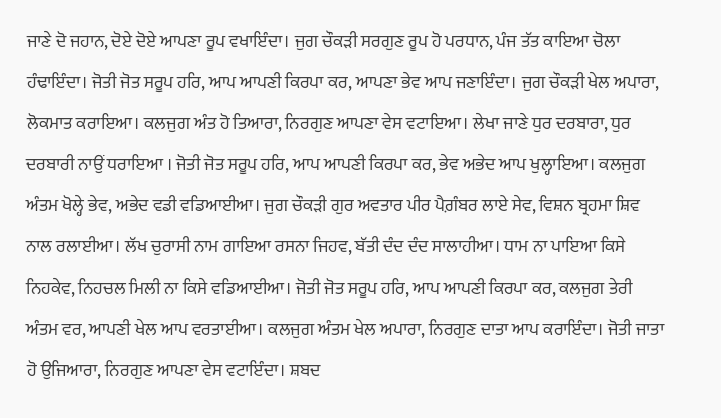ਜਾਣੇ ਦੋ ਜਹਾਨ, ਦੋਏ ਦੋਏ ਆਪਣਾ ਰੂਪ ਵਖਾਇੰਦਾ। ਜੁਗ ਚੌਕੜੀ ਸਰਗੁਣ ਰੂਪ ਹੋ ਪਰਧਾਨ, ਪੰਜ ਤੱਤ ਕਾਇਆ ਚੋਲਾ ਹੰਢਾਇੰਦਾ। ਜੋਤੀ ਜੋਤ ਸਰੂਪ ਹਰਿ, ਆਪ ਆਪਣੀ ਕਿਰਪਾ ਕਰ, ਆਪਣਾ ਭੇਵ ਆਪ ਜਣਾਇੰਦਾ। ਜੁਗ ਚੌਕੜੀ ਖੇਲ ਅਪਾਰਾ, ਲੋਕਮਾਤ ਕਰਾਇਆ। ਕਲਜੁਗ ਅੰਤ ਹੋ ਤਿਆਰਾ, ਨਿਰਗੁਣ ਆਪਣਾ ਵੇਸ ਵਟਾਇਆ। ਲੇਖਾ ਜਾਣੇ ਧੁਰ ਦਰਬਾਰਾ, ਧੁਰ ਦਰਬਾਰੀ ਨਾਉਂ ਧਰਾਇਆ । ਜੋਤੀ ਜੋਤ ਸਰੂਪ ਹਰਿ, ਆਪ ਆਪਣੀ ਕਿਰਪਾ ਕਰ, ਭੇਵ ਅਭੇਦ ਆਪ ਖੁਲ੍ਹਾਇਆ। ਕਲਜੁਗ ਅੰਤਮ ਖੋਲ੍ਹੇ ਭੇਵ, ਅਭੇਦ ਵਡੀ ਵਡਿਆਈਆ। ਜੁਗ ਚੌਕੜੀ ਗੁਰ ਅਵਤਾਰ ਪੀਰ ਪੈਗ਼ੰਬਰ ਲਾਏ ਸੇਵ, ਵਿਸ਼ਨ ਬ੍ਰਹਮਾ ਸ਼ਿਵ ਨਾਲ ਰਲਾਈਆ। ਲੱਖ ਚੁਰਾਸੀ ਨਾਮ ਗਾਇਆ ਰਸਨਾ ਜਿਹਵ, ਬੱਤੀ ਦੰਦ ਦੰਦ ਸਾਲਾਹੀਆ। ਧਾਮ ਨਾ ਪਾਇਆ ਕਿਸੇ ਨਿਹਕੇਵ, ਨਿਹਚਲ ਮਿਲੀ ਨਾ ਕਿਸੇ ਵਡਿਆਈਆ। ਜੋਤੀ ਜੋਤ ਸਰੂਪ ਹਰਿ, ਆਪ ਆਪਣੀ ਕਿਰਪਾ ਕਰ, ਕਲਜੁਗ ਤੇਰੀ ਅੰਤਮ ਵਰ, ਆਪਣੀ ਖੇਲ ਆਪ ਵਰਤਾਈਆ। ਕਲਜੁਗ ਅੰਤਮ ਖੇਲ ਅਪਾਰਾ, ਨਿਰਗੁਣ ਦਾਤਾ ਆਪ ਕਰਾਇੰਦਾ। ਜੋਤੀ ਜਾਤਾ ਹੋ ਉਜਿਆਰਾ, ਨਿਰਗੁਣ ਆਪਣਾ ਵੇਸ ਵਟਾਇੰਦਾ। ਸ਼ਬਦ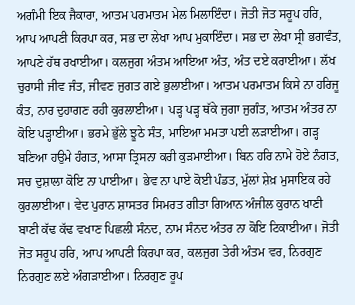ਅਗੰਮੀ ਇਕ ਜੈਕਾਰਾ, ਆਤਮ ਪਰਮਾਤਮ ਮੇਲ ਮਿਲਾਇੰਦਾ। ਜੋਤੀ ਜੋਤ ਸਰੂਪ ਹਰਿ, ਆਪ ਆਪਣੀ ਕਿਰਪਾ ਕਰ, ਸਭ ਦਾ ਲੇਖਾ ਆਪ ਮੁਕਾਇੰਦਾ। ਸਭ ਦਾ ਲੇਖਾ ਸ੍ਰੀ ਭਗਵੰਤ, ਆਪਣੇ ਹੱਥ ਰਖਾਈਆ। ਕਲਜੁਗ ਅੰਤਮ ਆਇਆ ਅੰਤ, ਅੰਤ ਦਏ ਕਰਾਈਆ। ਲੱਖ ਚੁਰਾਸੀ ਜੀਵ ਜੰਤ, ਜੀਵਣ ਜੁਗਤ ਗਏ ਭੁਲਾਈਆ। ਆਤਮ ਪਰਮਾਤਮ ਕਿਸੇ ਨਾ ਹਰਿਜੂ ਕੰਤ, ਨਾਰ ਦੁਹਾਗਣ ਰਹੀ ਕੁਰਲਾਈਆ। ਪੜ੍ਹ ਪੜ੍ਹ ਥੱਕੇ ਜੁਗਾ ਜੁਗੰਤ, ਆਤਮ ਅੰਤਰ ਨਾ ਕੋਇ ਪੜ੍ਹਾਈਆ। ਭਰਮੇ ਭੁੱਲੇ ਝੂਠੇ ਸੰਤ, ਮਾਇਆ ਮਮਤਾ ਪਈ ਲੜਾਈਆ। ਗੜ੍ਹ ਬਣਿਆ ਹਉਮੇ ਹੰਗਤ, ਆਸਾ ਤ੍ਰਿਸਨਾ ਕਰੀ ਕੁੜਮਾਈਆ। ਬਿਨ ਹਰਿ ਨਾਮੇ ਹੋਏ ਨੰਗਤ, ਸਚ ਦੁਸ਼ਾਲਾ ਕੋਇ ਨਾ ਪਾਈਆ। ਭੇਵ ਨਾ ਪਾਏ ਕੋਈ ਪੰਡਤ, ਮੁੱਲਾਂ ਸ਼ੇਖ਼ ਮੁਸਾਇਕ ਰਹੇ ਕੁਰਲਾਈਆ। ਵੇਦ ਪੁਰਾਨ ਸ਼ਾਸਤਰ ਸਿਮਰਤ ਗੀਤਾ ਗਿਆਨ ਅੰਜੀਲ ਕੁਰਾਨ ਖਾਣੀ ਬਾਣੀ ਕੱਢ ਕੱਢ ਵਖਾਣ ਪਿਛਲੀ ਸੰਨਦ, ਨਾਮ ਸੰਨਦ ਅੰਤਰ ਨਾ ਕੋਇ ਟਿਕਾਈਆ। ਜੋਤੀ ਜੋਤ ਸਰੂਪ ਹਰਿ, ਆਪ ਆਪਣੀ ਕਿਰਪਾ ਕਰ, ਕਲਜੁਗ ਤੇਰੀ ਅੰਤਮ ਵਰ, ਨਿਰਗੁਣ ਨਿਰਗੁਣ ਲਏ ਅੰਗੜਾਈਆ। ਨਿਰਗੁਣ ਰੂਪ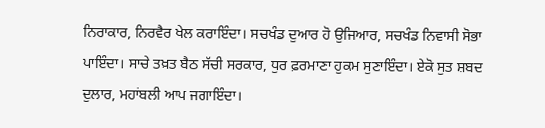ਨਿਰਾਕਾਰ, ਨਿਰਵੈਰ ਖੇਲ ਕਰਾਇੰਦਾ। ਸਚਖੰਡ ਦੁਆਰ ਹੋ ਉਜਿਆਰ, ਸਚਖੰਡ ਨਿਵਾਸੀ ਸੋਭਾ ਪਾਇੰਦਾ। ਸਾਚੇ ਤਖ਼ਤ ਬੈਠ ਸੱਚੀ ਸਰਕਾਰ, ਧੁਰ ਫ਼ਰਮਾਣਾ ਹੁਕਮ ਸੁਣਾਇੰਦਾ। ਏਕੋ ਸੁਤ ਸ਼ਬਦ ਦੁਲਾਰ, ਮਹਾਂਬਲੀ ਆਪ ਜਗਾਇੰਦਾ।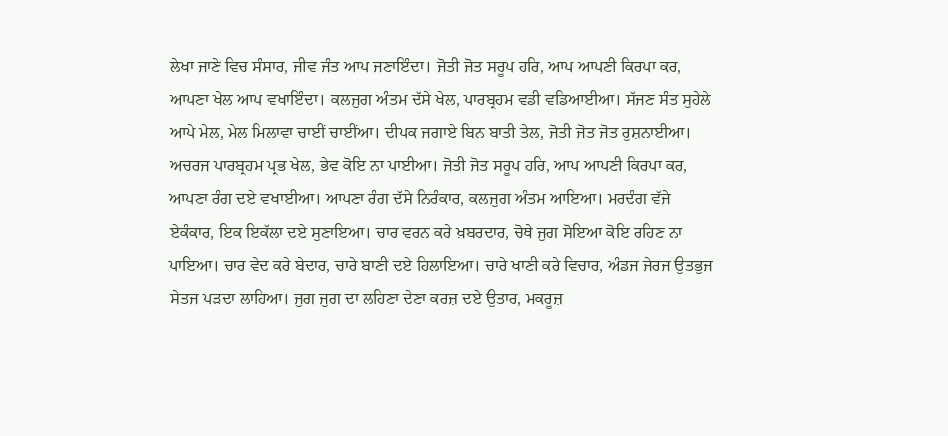ਲੇਖਾ ਜਾਣੇ ਵਿਚ ਸੰਸਾਰ, ਜੀਵ ਜੰਤ ਆਪ ਜਣਾਇੰਦਾ। ਜੋਤੀ ਜੋਤ ਸਰੂਪ ਹਰਿ, ਆਪ ਆਪਣੀ ਕਿਰਪਾ ਕਰ, ਆਪਣਾ ਖੇਲ ਆਪ ਵਖਾਇੰਦਾ। ਕਲਜੁਗ ਅੰਤਮ ਦੱਸੇ ਖੇਲ, ਪਾਰਬ੍ਰਹਮ ਵਡੀ ਵਡਿਆਈਆ। ਸੱਜਣ ਸੰਤ ਸੁਹੇਲੇ ਆਪੇ ਮੇਲ, ਮੇਲ ਮਿਲਾਵਾ ਚਾਈਂ ਚਾਈਂਆ। ਦੀਪਕ ਜਗਾਏ ਬਿਨ ਬਾਤੀ ਤੇਲ, ਜੋਤੀ ਜੋਤ ਜੋਤ ਰੁਸ਼ਨਾਈਆ। ਅਚਰਜ ਪਾਰਬ੍ਰਹਮ ਪ੍ਰਭ ਖੇਲ, ਭੇਵ ਕੋਇ ਨਾ ਪਾਈਆ। ਜੋਤੀ ਜੋਤ ਸਰੂਪ ਹਰਿ, ਆਪ ਆਪਣੀ ਕਿਰਪਾ ਕਰ, ਆਪਣਾ ਰੰਗ ਦਏ ਵਖਾਈਆ। ਆਪਣਾ ਰੰਗ ਦੱਸੇ ਨਿਰੰਕਾਰ, ਕਲਜੁਗ ਅੰਤਮ ਆਇਆ। ਮਰਦੰਗ ਵੱਜੇ ਏਕੰਕਾਰ, ਇਕ ਇਕੱਲਾ ਦਏ ਸੁਣਾਇਆ। ਚਾਰ ਵਰਨ ਕਰੇ ਖ਼ਬਰਦਾਰ, ਚੋਥੇ ਜੁਗ ਸੋਇਆ ਕੋਇ ਰਹਿਣ ਨਾ ਪਾਇਆ। ਚਾਰ ਵੇਦ ਕਰੇ ਬੇਦਾਰ, ਚਾਰੇ ਬਾਣੀ ਦਏ ਹਿਲਾਇਆ। ਚਾਰੇ ਖਾਣੀ ਕਰੇ ਵਿਚਾਰ, ਅੰਡਜ ਜੇਰਜ ਉਤਭੁਜ ਸੇਤਜ ਪੜਦਾ ਲਾਹਿਆ। ਜੁਗ ਜੁਗ ਦਾ ਲਹਿਣਾ ਦੇਣਾ ਕਰਜ਼ ਦਏ ਉਤਾਰ, ਮਕਰੂਜ਼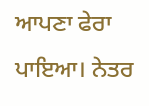ਆਪਣਾ ਫੇਰਾ ਪਾਇਆ। ਨੇਤਰ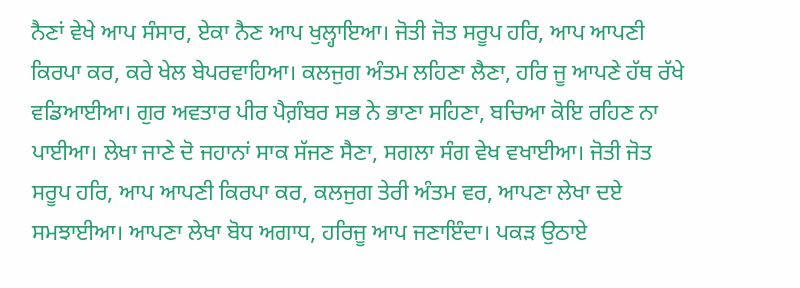ਨੈਣਾਂ ਵੇਖੇ ਆਪ ਸੰਸਾਰ, ਏਕਾ ਨੈਣ ਆਪ ਖੁਲ੍ਹਾਇਆ। ਜੋਤੀ ਜੋਤ ਸਰੂਪ ਹਰਿ, ਆਪ ਆਪਣੀ ਕਿਰਪਾ ਕਰ, ਕਰੇ ਖੇਲ ਬੇਪਰਵਾਹਿਆ। ਕਲਜੁਗ ਅੰਤਮ ਲਹਿਣਾ ਲੈਣਾ, ਹਰਿ ਜੂ ਆਪਣੇ ਹੱਥ ਰੱਖੇ ਵਡਿਆਈਆ। ਗੁਰ ਅਵਤਾਰ ਪੀਰ ਪੈਗ਼ੰਬਰ ਸਭ ਨੇ ਭਾਣਾ ਸਹਿਣਾ, ਬਚਿਆ ਕੋਇ ਰਹਿਣ ਨਾ ਪਾਈਆ। ਲੇਖਾ ਜਾਣੇ ਦੋ ਜਹਾਨਾਂ ਸਾਕ ਸੱਜਣ ਸੈਣਾ, ਸਗਲਾ ਸੰਗ ਵੇਖ ਵਖਾਈਆ। ਜੋਤੀ ਜੋਤ ਸਰੂਪ ਹਰਿ, ਆਪ ਆਪਣੀ ਕਿਰਪਾ ਕਰ, ਕਲਜੁਗ ਤੇਰੀ ਅੰਤਮ ਵਰ, ਆਪਣਾ ਲੇਖਾ ਦਏ ਸਮਝਾਈਆ। ਆਪਣਾ ਲੇਖਾ ਬੋਧ ਅਗਾਧ, ਹਰਿਜੂ ਆਪ ਜਣਾਇੰਦਾ। ਪਕੜ ਉਠਾਏ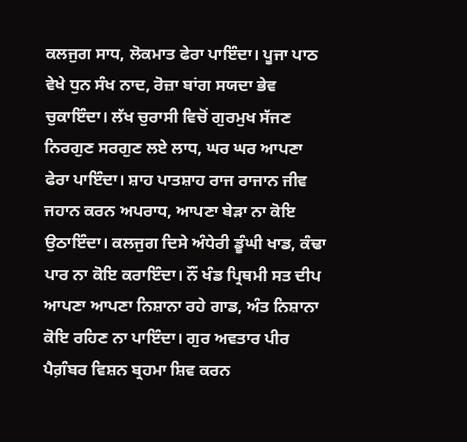ਕਲਜੁਗ ਸਾਧ, ਲੋਕਮਾਤ ਫੇਰਾ ਪਾਇੰਦਾ। ਪੂਜਾ ਪਾਠ ਵੇਖੇ ਧੁਨ ਸੰਖ ਨਾਦ, ਰੋਜ਼ਾ ਬਾਂਗ ਸਯਦਾ ਭੇਵ ਚੁਕਾਇੰਦਾ। ਲੱਖ ਚੁਰਾਸੀ ਵਿਚੋਂ ਗੁਰਮੁਖ ਸੱਜਣ ਨਿਰਗੁਣ ਸਰਗੁਣ ਲਏ ਲਾਧ, ਘਰ ਘਰ ਆਪਣਾ ਫੇਰਾ ਪਾਇੰਦਾ। ਸ਼ਾਹ ਪਾਤਸ਼ਾਹ ਰਾਜ ਰਾਜਾਨ ਜੀਵ ਜਹਾਨ ਕਰਨ ਅਪਰਾਧ, ਆਪਣਾ ਬੇੜਾ ਨਾ ਕੋਇ ਉਠਾਇੰਦਾ। ਕਲਜੁਗ ਦਿਸੇ ਅੰਧੇਰੀ ਡੂੰਘੀ ਖਾਡ, ਕੰਢਾ ਪਾਰ ਨਾ ਕੋਇ ਕਰਾਇੰਦਾ। ਨੌਂ ਖੰਡ ਪ੍ਰਿਥਮੀ ਸਤ ਦੀਪ ਆਪਣਾ ਆਪਣਾ ਨਿਸ਼ਾਨਾ ਰਹੇ ਗਾਡ, ਅੰਤ ਨਿਸ਼ਾਨਾ ਕੋਇ ਰਹਿਣ ਨਾ ਪਾਇੰਦਾ। ਗੁਰ ਅਵਤਾਰ ਪੀਰ ਪੈਗ਼ੰਬਰ ਵਿਸ਼ਨ ਬ੍ਰਹਮਾ ਸ਼ਿਵ ਕਰਨ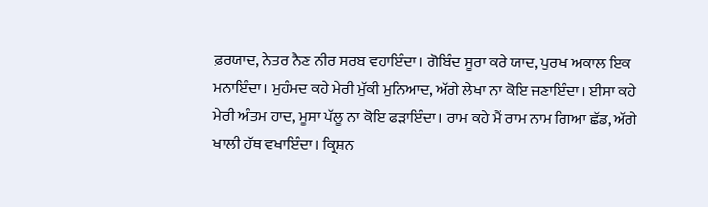ਫ਼ਰਯਾਦ, ਨੇਤਰ ਨੈਣ ਨੀਰ ਸਰਬ ਵਹਾਇੰਦਾ। ਗੋਬਿੰਦ ਸੂਰਾ ਕਰੇ ਯਾਦ, ਪੁਰਖ ਅਕਾਲ ਇਕ ਮਨਾਇੰਦਾ। ਮੁਹੰਮਦ ਕਹੇ ਮੇਰੀ ਮੁੱਕੀ ਮੁਨਿਆਦ, ਅੱਗੇ ਲੇਖਾ ਨਾ ਕੋਇ ਜਣਾਇੰਦਾ। ਈਸਾ ਕਹੇ ਮੇਰੀ ਅੰਤਮ ਹਾਦ, ਮੂਸਾ ਪੱਲੂ ਨਾ ਕੋਇ ਫੜਾਇੰਦਾ। ਰਾਮ ਕਹੇ ਮੈਂ ਰਾਮ ਨਾਮ ਗਿਆ ਛੱਡ, ਅੱਗੇ ਖਾਲੀ ਹੱਥ ਵਖਾਇੰਦਾ। ਕ੍ਰਿਸ਼ਨ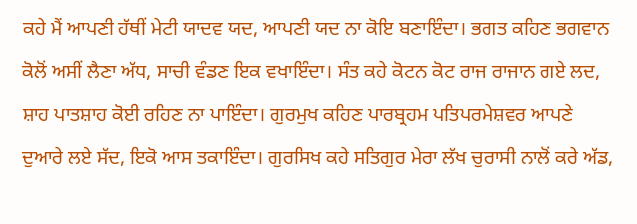ਕਹੇ ਮੈਂ ਆਪਣੀ ਹੱਥੀਂ ਮੇਟੀ ਯਾਦਵ ਯਦ, ਆਪਣੀ ਯਦ ਨਾ ਕੋਇ ਬਣਾਇੰਦਾ। ਭਗਤ ਕਹਿਣ ਭਗਵਾਨ ਕੋਲੋਂ ਅਸੀਂ ਲੈਣਾ ਅੱਧ, ਸਾਚੀ ਵੰਡਣ ਇਕ ਵਖਾਇੰਦਾ। ਸੰਤ ਕਹੇ ਕੋਟਨ ਕੋਟ ਰਾਜ ਰਾਜਾਨ ਗਏ ਲਦ, ਸ਼ਾਹ ਪਾਤਸ਼ਾਹ ਕੋਈ ਰਹਿਣ ਨਾ ਪਾਇੰਦਾ। ਗੁਰਮੁਖ ਕਹਿਣ ਪਾਰਬ੍ਰਹਮ ਪਤਿਪਰਮੇਸ਼ਵਰ ਆਪਣੇ ਦੁਆਰੇ ਲਏ ਸੱਦ, ਇਕੋ ਆਸ ਤਕਾਇੰਦਾ। ਗੁਰਸਿਖ ਕਹੇ ਸਤਿਗੁਰ ਮੇਰਾ ਲੱਖ ਚੁਰਾਸੀ ਨਾਲੋਂ ਕਰੇ ਅੱਡ,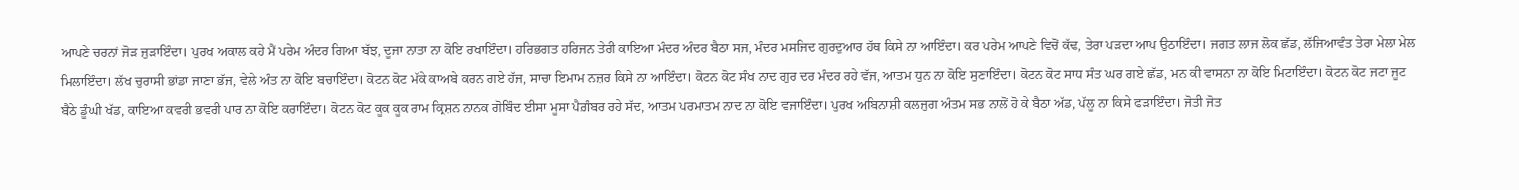ਆਪਣੇ ਚਰਨਾਂ ਜੋੜ ਜੁੜਾਇੰਦਾ। ਪੁਰਖ ਅਕਾਲ ਕਹੇ ਮੈਂ ਪਰੇਮ ਅੰਦਰ ਗਿਆ ਬੱਝ, ਦੂਜਾ ਨਾਤਾ ਨਾ ਕੋਇ ਰਖਾਇੰਦਾ। ਹਰਿਭਗਤ ਹਰਿਜਨ ਤੇਰੀ ਕਾਇਆ ਮੰਦਰ ਅੰਦਰ ਬੈਠਾ ਸਜ, ਮੰਦਰ ਮਸਜਿਦ ਗੁਰਦੁਆਰ ਹੱਥ ਕਿਸੇ ਨਾ ਆਇੰਦਾ। ਕਰ ਪਰੇਮ ਆਪਣੇ ਵਿਚੋਂ ਕੱਢ, ਤੇਰਾ ਪੜਦਾ ਆਪ ਉਠਾਇੰਦਾ। ਜਗਤ ਲਾਜ ਲੋਕ ਛੱਡ, ਲੱਜਿਆਵੰਤ ਤੇਰਾ ਮੇਲਾ ਮੇਲ ਮਿਲਾਇੰਦਾ। ਲੱਖ ਚੁਰਾਸੀ ਭਾਂਡਾ ਜਾਣਾ ਭੱਜ, ਵੇਲੇ ਅੰਤ ਨਾ ਕੋਇ ਬਚਾਇੰਦਾ। ਕੋਟਨ ਕੋਟ ਮੱਕੇ ਕਾਅਬੇ ਕਰਨ ਗਏ ਹੱਜ, ਸਾਚਾ ਇਮਾਮ ਨਜ਼ਰ ਕਿਸੇ ਨਾ ਆਇੰਦਾ। ਕੋਟਨ ਕੋਟ ਸੰਖ ਨਾਦ ਗੁਰ ਦਰ ਮੰਦਰ ਰਹੇ ਵੱਜ, ਆਤਮ ਧੁਨ ਨਾ ਕੋਇ ਸੁਣਾਇੰਦਾ। ਕੋਟਨ ਕੋਟ ਸਾਧ ਸੰਤ ਘਰ ਗਏ ਛੱਡ, ਮਨ ਕੀ ਵਾਸਨਾ ਨਾ ਕੋਇ ਮਿਟਾਇੰਦਾ। ਕੋਟਨ ਕੋਟ ਜਟਾ ਜੂਟ ਬੈਠੇ ਡੂੰਘੀ ਖੱਡ, ਕਾਇਆ ਕਵਰੀ ਭਵਰੀ ਪਾਰ ਨਾ ਕੋਇ ਕਰਾਇੰਦਾ। ਕੋਟਨ ਕੋਟ ਕੂਕ ਕੂਕ ਰਾਮ ਕ੍ਰਿਸ਼ਨ ਨਾਨਕ ਗੋਬਿੰਦ ਈਸਾ ਮੂਸਾ ਪੈਗ਼ੰਬਰ ਰਹੇ ਸੱਦ, ਆਤਮ ਪਰਮਾਤਮ ਨਾਦ ਨਾ ਕੋਇ ਵਜਾਇੰਦਾ। ਪੁਰਖ ਅਬਿਨਾਸ਼ੀ ਕਲਜੁਗ ਅੰਤਮ ਸਭ ਨਾਲੋਂ ਹੋ ਕੇ ਬੈਠਾ ਅੱਡ, ਪੱਲੂ ਨਾ ਕਿਸੇ ਫੜਾਇੰਦਾ। ਜੋਤੀ ਜੋਤ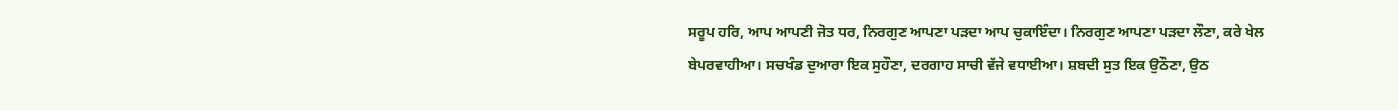ਸਰੂਪ ਹਰਿ, ਆਪ ਆਪਣੀ ਜੋਤ ਧਰ, ਨਿਰਗੁਣ ਆਪਣਾ ਪੜਦਾ ਆਪ ਚੁਕਾਇੰਦਾ। ਨਿਰਗੁਣ ਆਪਣਾ ਪੜਦਾ ਲੌਣਾ, ਕਰੇ ਖੇਲ ਬੇਪਰਵਾਹੀਆ। ਸਚਖੰਡ ਦੁਆਰਾ ਇਕ ਸੁਹੌਣਾ, ਦਰਗਾਹ ਸਾਚੀ ਵੱਜੇ ਵਧਾਈਆ। ਸ਼ਬਦੀ ਸੁਤ ਇਕ ਉਠੌਣਾ, ਉਠ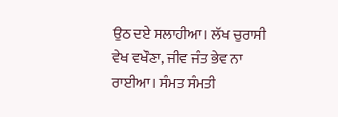ਉਠ ਦਏ ਸਲਾਹੀਆ। ਲੱਖ ਚੁਰਾਸੀ ਵੇਖ ਵਖੌਣਾ, ਜੀਵ ਜੰਤ ਭੇਵ ਨਾ ਰਾਈਆ। ਸੰਮਤ ਸੰਮਤੀ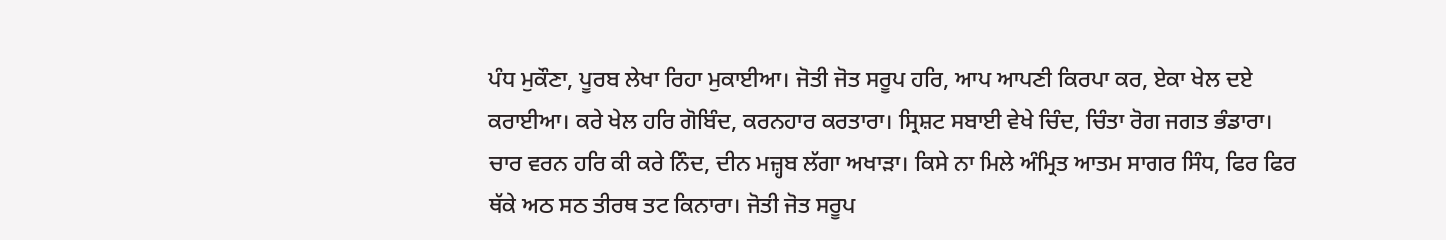ਪੰਧ ਮੁਕੌਣਾ, ਪੂਰਬ ਲੇਖਾ ਰਿਹਾ ਮੁਕਾਈਆ। ਜੋਤੀ ਜੋਤ ਸਰੂਪ ਹਰਿ, ਆਪ ਆਪਣੀ ਕਿਰਪਾ ਕਰ, ਏਕਾ ਖੇਲ ਦਏ ਕਰਾਈਆ। ਕਰੇ ਖੇਲ ਹਰਿ ਗੋਬਿੰਦ, ਕਰਨਹਾਰ ਕਰਤਾਰਾ। ਸ੍ਰਿਸ਼ਟ ਸਬਾਈ ਵੇਖੇ ਚਿੰਦ, ਚਿੰਤਾ ਰੋਗ ਜਗਤ ਭੰਡਾਰਾ। ਚਾਰ ਵਰਨ ਹਰਿ ਕੀ ਕਰੇ ਨਿੰਦ, ਦੀਨ ਮਜ਼੍ਹਬ ਲੱਗਾ ਅਖਾੜਾ। ਕਿਸੇ ਨਾ ਮਿਲੇ ਅੰਮ੍ਰਿਤ ਆਤਮ ਸਾਗਰ ਸਿੰਧ, ਫਿਰ ਫਿਰ ਥੱਕੇ ਅਠ ਸਠ ਤੀਰਥ ਤਟ ਕਿਨਾਰਾ। ਜੋਤੀ ਜੋਤ ਸਰੂਪ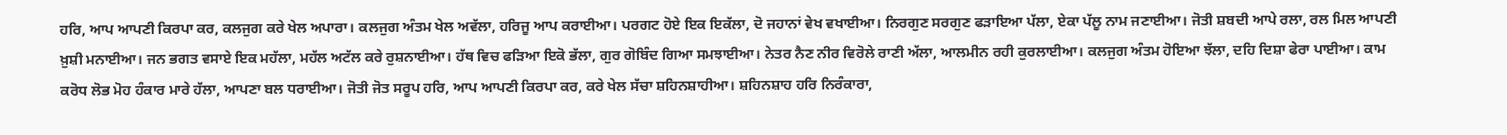ਹਰਿ, ਆਪ ਆਪਣੀ ਕਿਰਪਾ ਕਰ, ਕਲਜੁਗ ਕਰੇ ਖੇਲ ਅਪਾਰਾ। ਕਲਜੁਗ ਅੰਤਮ ਖੇਲ ਅਵੱਲਾ, ਹਰਿਜੂ ਆਪ ਕਰਾਈਆ। ਪਰਗਟ ਹੋਏ ਇਕ ਇਕੱਲਾ, ਦੋ ਜਹਾਨਾਂ ਵੇਖ ਵਖਾਈਆ। ਨਿਰਗੁਣ ਸਰਗੁਣ ਫੜਾਇਆ ਪੱਲਾ, ਏਕਾ ਪੱਲੂ ਨਾਮ ਜਣਾਈਆ। ਜੋਤੀ ਸ਼ਬਦੀ ਆਪੇ ਰਲਾ, ਰਲ ਮਿਲ ਆਪਣੀ ਖ਼ੁਸ਼ੀ ਮਨਾਈਆ। ਜਨ ਭਗਤ ਵਸਾਏ ਇਕ ਮਹੱਲਾ, ਮਹੱਲ ਅਟੱਲ ਕਰੇ ਰੁਸ਼ਨਾਈਆ। ਹੱਥ ਵਿਚ ਫੜਿਆ ਇਕੋ ਭੱਲਾ, ਗੁਰ ਗੋਬਿੰਦ ਗਿਆ ਸਮਝਾਈਆ। ਨੇਤਰ ਨੈਣ ਨੀਰ ਵਿਰੋਲੇ ਰਾਣੀ ਅੱਲਾ, ਆਲਮੀਨ ਰਹੀ ਕੁਰਲਾਈਆ। ਕਲਜੁਗ ਅੰਤਮ ਹੋਇਆ ਝੱਲਾ, ਦਹਿ ਦਿਸ਼ਾ ਫੇਰਾ ਪਾਈਆ। ਕਾਮ ਕਰੋਧ ਲੋਭ ਮੋਹ ਹੰਕਾਰ ਮਾਰੇ ਹੱਲਾ, ਆਪਣਾ ਬਲ ਧਰਾਈਆ। ਜੋਤੀ ਜੋਤ ਸਰੂਪ ਹਰਿ, ਆਪ ਆਪਣੀ ਕਿਰਪਾ ਕਰ, ਕਰੇ ਖੇਲ ਸੱਚਾ ਸ਼ਹਿਨਸ਼ਾਹੀਆ। ਸ਼ਹਿਨਸ਼ਾਹ ਹਰਿ ਨਿਰੰਕਾਰਾ,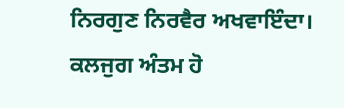ਨਿਰਗੁਣ ਨਿਰਵੈਰ ਅਖਵਾਇੰਦਾ। ਕਲਜੁਗ ਅੰਤਮ ਹੋ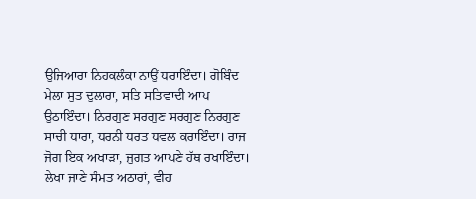ਉਜਿਆਰਾ ਨਿਹਕਲੰਕਾ ਨਾਉਂ ਧਰਾਇੰਦਾ। ਗੋਬਿੰਦ ਮੇਲਾ ਸੁਤ ਦੁਲਾਰਾ, ਸਤਿ ਸਤਿਵਾਦੀ ਆਪ ਉਠਾਇੰਦਾ। ਨਿਰਗੁਣ ਸਰਗੁਣ ਸਰਗੁਣ ਨਿਰਗੁਣ ਸਾਚੀ ਧਾਰਾ, ਧਰਨੀ ਧਰਤ ਧਵਲ ਕਰਾਇੰਦਾ। ਰਾਜ ਜੋਗ ਇਕ ਅਖਾੜਾ, ਜੁਗਤ ਆਪਣੇ ਹੱਥ ਰਖਾਇੰਦਾ। ਲੇਖਾ ਜਾਣੇ ਸੰਮਤ ਅਠਾਰਾਂ, ਵੀਹ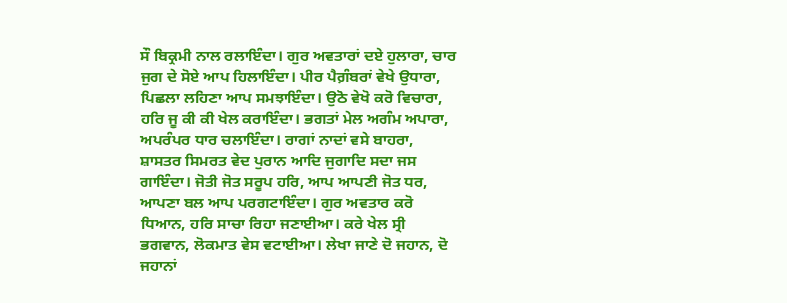ਸੌ ਬਿਕ੍ਰਮੀ ਨਾਲ ਰਲਾਇੰਦਾ। ਗੁਰ ਅਵਤਾਰਾਂ ਦਏ ਹੁਲਾਰਾ, ਚਾਰ ਜੁਗ ਦੇ ਸੋਏ ਆਪ ਹਿਲਾਇੰਦਾ। ਪੀਰ ਪੈਗ਼ੰਬਰਾਂ ਵੇਖੇ ਉਧਾਰਾ, ਪਿਛਲਾ ਲਹਿਣਾ ਆਪ ਸਮਝਾਇੰਦਾ। ਉਠੋ ਵੇਖੋ ਕਰੋ ਵਿਚਾਰਾ, ਹਰਿ ਜੂ ਕੀ ਕੀ ਖੇਲ ਕਰਾਇੰਦਾ। ਭਗਤਾਂ ਮੇਲ ਅਗੰਮ ਅਪਾਰਾ, ਅਪਰੰਪਰ ਧਾਰ ਚਲਾਇੰਦਾ। ਰਾਗਾਂ ਨਾਦਾਂ ਵਸੇ ਬਾਹਰਾ, ਸ਼ਾਸਤਰ ਸਿਮਰਤ ਵੇਦ ਪੁਰਾਨ ਆਦਿ ਜੁਗਾਦਿ ਸਦਾ ਜਸ ਗਾਇੰਦਾ। ਜੋਤੀ ਜੋਤ ਸਰੂਪ ਹਰਿ, ਆਪ ਆਪਣੀ ਜੋਤ ਧਰ, ਆਪਣਾ ਬਲ ਆਪ ਪਰਗਟਾਇੰਦਾ। ਗੁਰ ਅਵਤਾਰ ਕਰੋ ਧਿਆਨ, ਹਰਿ ਸਾਚਾ ਰਿਹਾ ਜਣਾਈਆ। ਕਰੇ ਖੇਲ ਸ੍ਰੀ ਭਗਵਾਨ, ਲੋਕਮਾਤ ਵੇਸ ਵਟਾਈਆ। ਲੇਖਾ ਜਾਣੇ ਦੋ ਜਹਾਨ, ਦੋ ਜਹਾਨਾਂ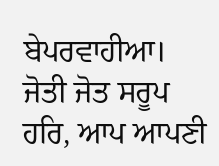ਬੇਪਰਵਾਹੀਆ। ਜੋਤੀ ਜੋਤ ਸਰੂਪ ਹਰਿ, ਆਪ ਆਪਣੀ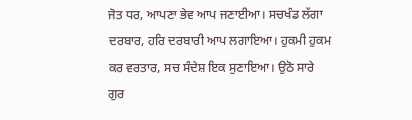ਜੋਤ ਧਰ, ਆਪਣਾ ਭੇਵ ਆਪ ਜਣਾਈਆ। ਸਚਖੰਡ ਲੱਗਾ ਦਰਬਾਰ, ਹਰਿ ਦਰਬਾਰੀ ਆਪ ਲਗਾਇਆ। ਹੁਕਮੀ ਹੁਕਮ ਕਰ ਵਰਤਾਰ, ਸਚ ਸੰਦੇਸ਼ ਇਕ ਸੁਣਾਇਆ। ਉਠੋ ਸਾਰੇ ਗੁਰ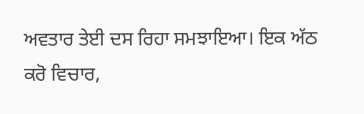ਅਵਤਾਰ ਤੇਈ ਦਸ ਰਿਹਾ ਸਮਝਾਇਆ। ਇਕ ਅੱਠ ਕਰੋ ਵਿਚਾਰ,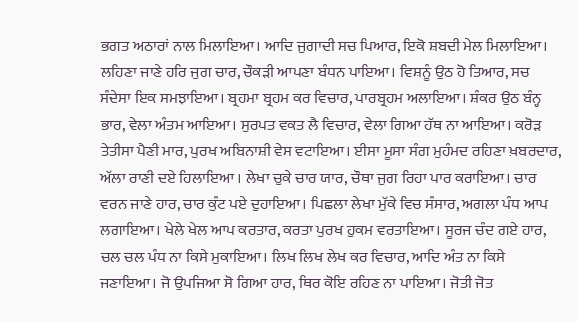ਭਗਤ ਅਠਾਰਾਂ ਨਾਲ ਮਿਲਾਇਆ। ਆਦਿ ਜੁਗਾਦੀ ਸਚ ਪਿਆਰ, ਇਕੋ ਸ਼ਬਦੀ ਮੇਲ ਮਿਲਾਇਆ। ਲਹਿਣਾ ਜਾਣੇ ਹਰਿ ਜੁਗ ਚਾਰ, ਚੌਕੜੀ ਆਪਣਾ ਬੰਧਨ ਪਾਇਆ। ਵਿਸ਼ਨੂੰ ਉਠ ਹੋ ਤਿਆਰ, ਸਚ ਸੰਦੇਸਾ ਇਕ ਸਮਝਾਇਆ। ਬ੍ਰਹਮਾ ਬ੍ਰਹਮ ਕਰ ਵਿਚਾਰ, ਪਾਰਬ੍ਰਹਮ ਅਲਾਇਆ। ਸ਼ੰਕਰ ਉਠ ਬੰਨ੍ਹ ਭਾਰ, ਵੇਲਾ ਅੰਤਮ ਆਇਆ। ਸੁਰਪਤ ਵਕਤ ਲੈ ਵਿਚਾਰ, ਵੇਲਾ ਗਿਆ ਹੱਥ ਨਾ ਆਇਆ। ਕਰੋੜ ਤੇਤੀਸਾ ਪੈਣੀ ਮਾਰ, ਪੁਰਖ ਅਬਿਨਾਸ਼ੀ ਵੇਸ ਵਟਾਇਆ। ਈਸਾ ਮੂਸਾ ਸੰਗ ਮੁਹੰਮਦ ਰਹਿਣਾ ਖ਼ਬਰਦਾਰ, ਅੱਲਾ ਰਾਣੀ ਦਏ ਹਿਲਾਇਆ । ਲੇਖਾ ਚੁਕੇ ਚਾਰ ਯਾਰ, ਚੌਥਾ ਜੁਗ ਰਿਹਾ ਪਾਰ ਕਰਾਇਆ। ਚਾਰ ਵਰਨ ਜਾਣੇ ਹਾਰ, ਚਾਰ ਕੁੰਟ ਪਏ ਦੁਹਾਇਆ। ਪਿਛਲਾ ਲੇਖਾ ਮੁੱਕੇ ਵਿਚ ਸੰਸਾਰ, ਅਗਲਾ ਪੰਧ ਆਪ ਲਗਾਇਆ। ਖੇਲੇ ਖੇਲ ਆਪ ਕਰਤਾਰ, ਕਰਤਾ ਪੁਰਖ ਹੁਕਮ ਵਰਤਾਇਆ। ਸੂਰਜ ਚੰਦ ਗਏ ਹਾਰ, ਚਲ ਚਲ ਪੰਧ ਨਾ ਕਿਸੇ ਮੁਕਾਇਆ। ਲਿਖ ਲਿਖ ਲੇਖ ਕਰ ਵਿਚਾਰ, ਆਦਿ ਅੰਤ ਨਾ ਕਿਸੇ ਜਣਾਇਆ। ਜੋ ਉਪਜਿਆ ਸੋ ਗਿਆ ਹਾਰ, ਥਿਰ ਕੋਇ ਰਹਿਣ ਨਾ ਪਾਇਆ। ਜੋਤੀ ਜੋਤ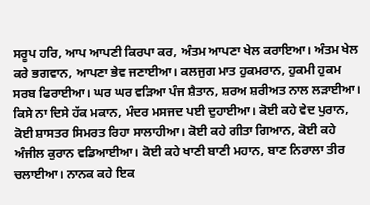ਸਰੂਪ ਹਰਿ, ਆਪ ਆਪਣੀ ਕਿਰਪਾ ਕਰ, ਅੰਤਮ ਆਪਣਾ ਖੇਲ ਕਰਾਇਆ। ਅੰਤਮ ਖੇਲ ਕਰੇ ਭਗਵਾਨ, ਆਪਣਾ ਭੇਵ ਜਣਾਈਆ। ਕਲਜੁਗ ਮਾਤ ਹੁਕਮਰਾਨ, ਹੁਕਮੀ ਹੁਕਮ ਸਰਬ ਫਿਰਾਈਆ। ਘਰ ਘਰ ਵੜਿਆ ਪੰਜ ਸ਼ੈਤਾਨ, ਸ਼ਰਅ ਸ਼ਰੀਅਤ ਨਾਲ ਲੜਾਈਆ। ਕਿਸੇ ਨਾ ਦਿਸੇ ਹੱਕ ਮਕਾਨ, ਮੰਦਰ ਮਸਜਦ ਪਈ ਦੁਹਾਈਆ। ਕੋਈ ਕਹੇ ਵੇਦ ਪੁਰਾਨ, ਕੋਈ ਸ਼ਾਸਤਰ ਸਿਮਰਤ ਰਿਹਾ ਸਾਲਾਹੀਆ। ਕੋਈ ਕਹੇ ਗੀਤਾ ਗਿਆਨ, ਕੋਈ ਕਹੇ ਅੰਜੀਲ ਕੁਰਾਨ ਵਡਿਆਈਆ। ਕੋਈ ਕਹੇ ਖਾਣੀ ਬਾਣੀ ਮਹਾਨ, ਬਾਣ ਨਿਰਾਲਾ ਤੀਰ ਚਲਾਈਆ। ਨਾਨਕ ਕਹੇ ਇਕ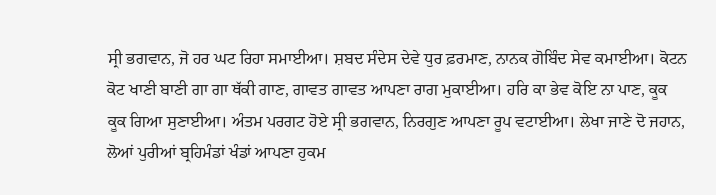ਸ੍ਰੀ ਭਗਵਾਨ, ਜੋ ਹਰ ਘਟ ਰਿਹਾ ਸਮਾਈਆ। ਸ਼ਬਦ ਸੰਦੇਸ ਦੇਵੇ ਧੁਰ ਫ਼ਰਮਾਣ, ਨਾਨਕ ਗੋਬਿੰਦ ਸੇਵ ਕਮਾਈਆ। ਕੋਟਨ ਕੋਟ ਖਾਣੀ ਬਾਣੀ ਗਾ ਗਾ ਥੱਕੀ ਗਾਣ, ਗਾਵਤ ਗਾਵਤ ਆਪਣਾ ਰਾਗ ਮੁਕਾਈਆ। ਹਰਿ ਕਾ ਭੇਵ ਕੋਇ ਨਾ ਪਾਣ, ਕੂਕ ਕੂਕ ਗਿਆ ਸੁਣਾਈਆ। ਅੰਤਮ ਪਰਗਟ ਹੋਏ ਸ੍ਰੀ ਭਗਵਾਨ, ਨਿਰਗੁਣ ਆਪਣਾ ਰੂਪ ਵਟਾਈਆ। ਲੇਖਾ ਜਾਣੇ ਦੋ ਜਹਾਨ, ਲੋਆਂ ਪੁਰੀਆਂ ਬ੍ਰਹਿਮੰਡਾਂ ਖੰਡਾਂ ਆਪਣਾ ਹੁਕਮ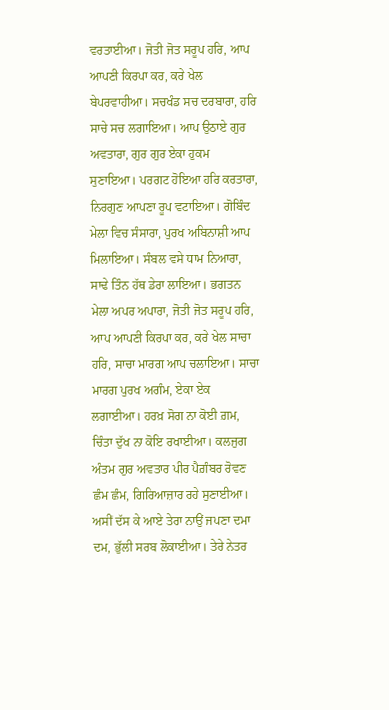ਵਰਤਾਈਆ। ਜੋਤੀ ਜੋਤ ਸਰੂਪ ਹਰਿ, ਆਪ ਆਪਣੀ ਕਿਰਪਾ ਕਰ, ਕਰੇ ਖੇਲ ਬੇਪਰਵਾਹੀਆ। ਸਚਖੰਡ ਸਚ ਦਰਬਾਰਾ, ਹਰਿ ਸਾਚੇ ਸਚ ਲਗਾਇਆ। ਆਪ ਉਠਾਏ ਗੁਰ ਅਵਤਾਰਾ, ਗੁਰ ਗੁਰ ਏਕਾ ਹੁਕਮ ਸੁਣਾਇਆ। ਪਰਗਟ ਹੋਇਆ ਹਰਿ ਕਰਤਾਰਾ, ਨਿਰਗੁਣ ਆਪਣਾ ਰੂਪ ਵਟਾਇਆ। ਗੋਬਿੰਦ ਮੇਲਾ ਵਿਚ ਸੰਸਾਰਾ, ਪੁਰਖ ਅਬਿਨਾਸ਼ੀ ਆਪ ਮਿਲਾਇਆ। ਸੰਬਲ ਵਸੇ ਧਾਮ ਨਿਆਰਾ, ਸਾਢੇ ਤਿੰਨ ਹੱਥ ਡੇਰਾ ਲਾਇਆ। ਭਗਤਨ ਮੇਲਾ ਅਪਰ ਅਪਾਰਾ, ਜੋਤੀ ਜੋਤ ਸਰੂਪ ਹਰਿ, ਆਪ ਆਪਣੀ ਕਿਰਪਾ ਕਰ, ਕਰੇ ਖੇਲ ਸਾਚਾ ਹਰਿ, ਸਾਚਾ ਮਾਰਗ ਆਪ ਚਲਾਇਆ। ਸਾਚਾ ਮਾਰਗ ਪੁਰਖ ਅਗੰਮ, ਏਕਾ ਏਕ ਲਗਾਈਆ। ਹਰਖ਼ ਸੋਗ ਨਾ ਕੋਈ ਗ਼ਮ, ਚਿੰਤਾ ਦੁੱਖ ਨਾ ਕੋਇ ਰਖਾਈਆ। ਕਲਜੁਗ ਅੰਤਮ ਗੁਰ ਅਵਤਾਰ ਪੀਰ ਪੈਗ਼ੰਬਰ ਰੋਵਣ ਛੰਮ ਛੰਮ, ਗਿਰਿਆਜ਼ਾਰ ਰਹੇ ਸੁਣਾਈਆ। ਅਸੀਂ ਦੱਸ ਕੇ ਆਏ ਤੇਰਾ ਨਾਉਂ ਜਪਣਾ ਦਮਾ ਦਮ, ਭੁੱਲੀ ਸਰਬ ਲੋਕਾਈਆ। ਤੇਰੇ ਨੇਤਰ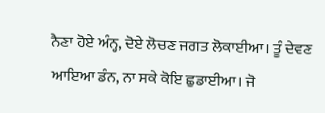ਨੈਣਾ ਹੋਏ ਅੰਨ੍ਹ, ਦੋਏ ਲੋਚਣ ਜਗਤ ਲੋਕਾਈਆ। ਤੂੰ ਦੇਵਣ ਆਇਆ ਡੰਨ, ਨਾ ਸਕੇ ਕੋਇ ਛੁਡਾਈਆ। ਜੋ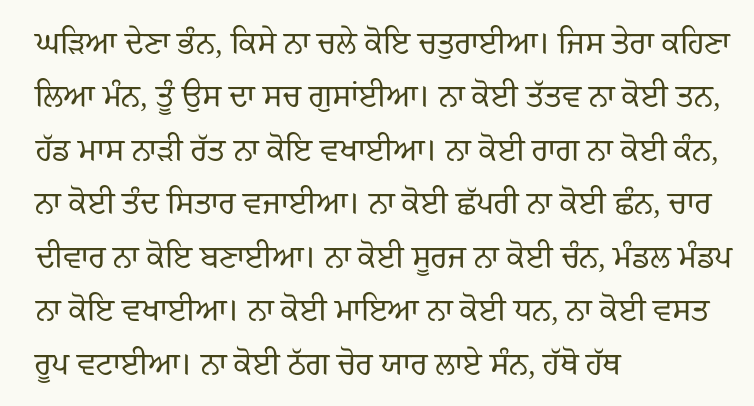ਘੜਿਆ ਦੇਣਾ ਭੰਨ, ਕਿਸੇ ਨਾ ਚਲੇ ਕੋਇ ਚਤੁਰਾਈਆ। ਜਿਸ ਤੇਰਾ ਕਹਿਣਾ ਲਿਆ ਮੰਨ, ਤੂੰ ਉਸ ਦਾ ਸਚ ਗੁਸਾਂਈਆ। ਨਾ ਕੋਈ ਤੱਤਵ ਨਾ ਕੋਈ ਤਨ, ਹੱਡ ਮਾਸ ਨਾੜੀ ਰੱਤ ਨਾ ਕੋਇ ਵਖਾਈਆ। ਨਾ ਕੋਈ ਰਾਗ ਨਾ ਕੋਈ ਕੰਨ, ਨਾ ਕੋਈ ਤੰਦ ਸਿਤਾਰ ਵਜਾਈਆ। ਨਾ ਕੋਈ ਛੱਪਰੀ ਨਾ ਕੋਈ ਛੰਨ, ਚਾਰ ਦੀਵਾਰ ਨਾ ਕੋਇ ਬਣਾਈਆ। ਨਾ ਕੋਈ ਸੂਰਜ ਨਾ ਕੋਈ ਚੰਨ, ਮੰਡਲ ਮੰਡਪ ਨਾ ਕੋਇ ਵਖਾਈਆ। ਨਾ ਕੋਈ ਮਾਇਆ ਨਾ ਕੋਈ ਧਨ, ਨਾ ਕੋਈ ਵਸਤ ਰੂਪ ਵਟਾਈਆ। ਨਾ ਕੋਈ ਠੱਗ ਚੋਰ ਯਾਰ ਲਾਏ ਸੰਨ, ਹੱਥੋ ਹੱਥ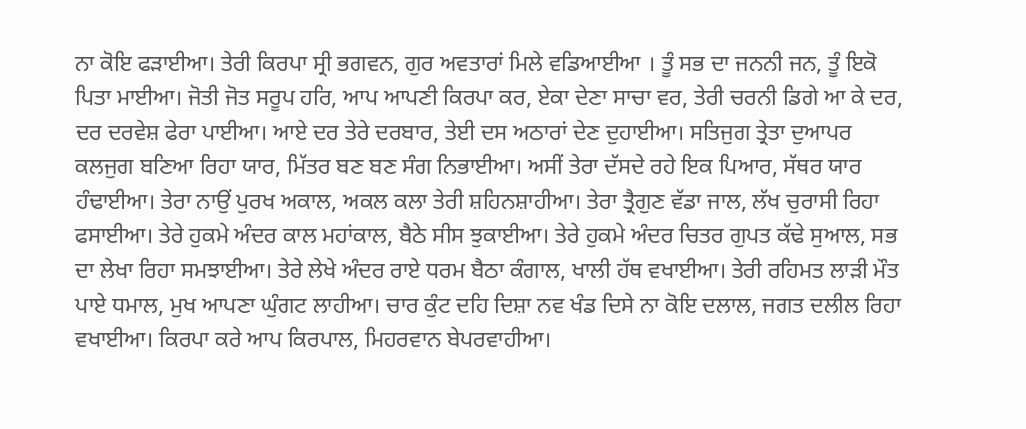ਨਾ ਕੋਇ ਫੜਾਈਆ। ਤੇਰੀ ਕਿਰਪਾ ਸ੍ਰੀ ਭਗਵਨ, ਗੁਰ ਅਵਤਾਰਾਂ ਮਿਲੇ ਵਡਿਆਈਆ । ਤੂੰ ਸਭ ਦਾ ਜਨਨੀ ਜਨ, ਤੂੰ ਇਕੋ ਪਿਤਾ ਮਾਈਆ। ਜੋਤੀ ਜੋਤ ਸਰੂਪ ਹਰਿ, ਆਪ ਆਪਣੀ ਕਿਰਪਾ ਕਰ, ਏਕਾ ਦੇਣਾ ਸਾਚਾ ਵਰ, ਤੇਰੀ ਚਰਨੀ ਡਿਗੇ ਆ ਕੇ ਦਰ, ਦਰ ਦਰਵੇਸ਼ ਫੇਰਾ ਪਾਈਆ। ਆਏ ਦਰ ਤੇਰੇ ਦਰਬਾਰ, ਤੇਈ ਦਸ ਅਠਾਰਾਂ ਦੇਣ ਦੁਹਾਈਆ। ਸਤਿਜੁਗ ਤ੍ਰੇਤਾ ਦੁਆਪਰ ਕਲਜੁਗ ਬਣਿਆ ਰਿਹਾ ਯਾਰ, ਮਿੱਤਰ ਬਣ ਬਣ ਸੰਗ ਨਿਭਾਈਆ। ਅਸੀਂ ਤੇਰਾ ਦੱਸਦੇ ਰਹੇ ਇਕ ਪਿਆਰ, ਸੱਥਰ ਯਾਰ ਹੰਢਾਈਆ। ਤੇਰਾ ਨਾਉਂ ਪੁਰਖ ਅਕਾਲ, ਅਕਲ ਕਲਾ ਤੇਰੀ ਸ਼ਹਿਨਸ਼ਾਹੀਆ। ਤੇਰਾ ਤ੍ਰੈਗੁਣ ਵੱਡਾ ਜਾਲ, ਲੱਖ ਚੁਰਾਸੀ ਰਿਹਾ ਫਸਾਈਆ। ਤੇਰੇ ਹੁਕਮੇ ਅੰਦਰ ਕਾਲ ਮਹਾਂਕਾਲ, ਬੈਠੇ ਸੀਸ ਝੁਕਾਈਆ। ਤੇਰੇ ਹੁਕਮੇ ਅੰਦਰ ਚਿਤਰ ਗੁਪਤ ਕੱਢੇ ਸੁਆਲ, ਸਭ ਦਾ ਲੇਖਾ ਰਿਹਾ ਸਮਝਾਈਆ। ਤੇਰੇ ਲੇਖੇ ਅੰਦਰ ਰਾਏ ਧਰਮ ਬੈਠਾ ਕੰਗਾਲ, ਖਾਲੀ ਹੱਥ ਵਖਾਈਆ। ਤੇਰੀ ਰਹਿਮਤ ਲਾੜੀ ਮੌਤ ਪਾਏ ਧਮਾਲ, ਮੁਖ ਆਪਣਾ ਘੁੰਗਟ ਲਾਹੀਆ। ਚਾਰ ਕੁੰਟ ਦਹਿ ਦਿਸ਼ਾ ਨਵ ਖੰਡ ਦਿਸੇ ਨਾ ਕੋਇ ਦਲਾਲ, ਜਗਤ ਦਲੀਲ ਰਿਹਾ ਵਖਾਈਆ। ਕਿਰਪਾ ਕਰੇ ਆਪ ਕਿਰਪਾਲ, ਮਿਹਰਵਾਨ ਬੇਪਰਵਾਹੀਆ।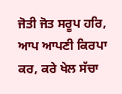ਜੋਤੀ ਜੋਤ ਸਰੂਪ ਹਰਿ, ਆਪ ਆਪਣੀ ਕਿਰਪਾ ਕਰ, ਕਰੇ ਖੇਲ ਸੱਚਾ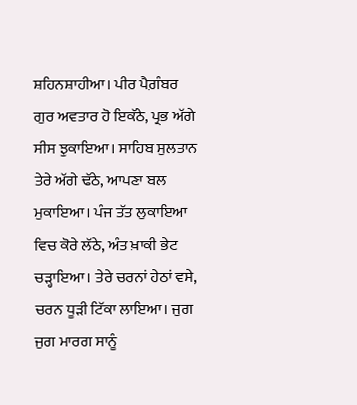ਸ਼ਹਿਨਸ਼ਾਹੀਆ। ਪੀਰ ਪੈਗ਼ੰਬਰ ਗੁਰ ਅਵਤਾਰ ਹੋ ਇਕੱਠੇ, ਪ੍ਰਭ ਅੱਗੇ ਸੀਸ ਝੁਕਾਇਆ। ਸਾਹਿਬ ਸੁਲਤਾਨ ਤੇਰੇ ਅੱਗੇ ਢੱਠੇ, ਆਪਣਾ ਬਲ ਮੁਕਾਇਆ। ਪੰਜ ਤੱਤ ਲੁਕਾਇਆ ਵਿਚ ਕੋਰੇ ਲੱਠੇ, ਅੰਤ ਖ਼ਾਕੀ ਭੇਟ ਚੜ੍ਹਾਇਆ। ਤੇਰੇ ਚਰਨਾਂ ਹੇਠਾਂ ਵਸੇ, ਚਰਨ ਧੂੜੀ ਟਿੱਕਾ ਲਾਇਆ। ਜੁਗ ਜੁਗ ਮਾਰਗ ਸਾਨੂੰ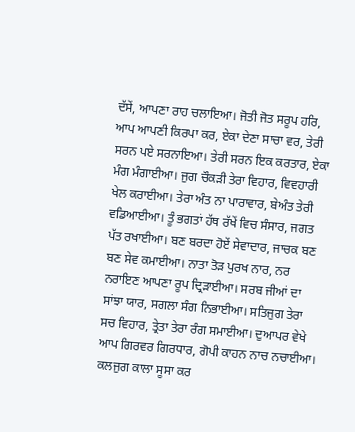ਦੱਸੇਂ, ਆਪਣਾ ਰਾਹ ਚਲਾਇਆ। ਜੋਤੀ ਜੋਤ ਸਰੂਪ ਹਰਿ, ਆਪ ਆਪਣੀ ਕਿਰਪਾ ਕਰ, ਏਕਾ ਦੇਣਾ ਸਾਚਾ ਵਰ, ਤੇਰੀ ਸਰਨ ਪਏ ਸਰਨਾਇਆ। ਤੇਰੀ ਸਰਨ ਇਕ ਕਰਤਾਰ, ਏਕਾ ਮੰਗ ਮੰਗਾਈਆ। ਜੁਗ ਚੌਕੜੀ ਤੇਰਾ ਵਿਹਾਰ, ਵਿਵਹਾਰੀ ਖੇਲ ਕਰਾਈਆ। ਤੇਰਾ ਅੰਤ ਨਾ ਪਾਰਾਵਾਰ, ਬੇਅੰਤ ਤੇਰੀ ਵਡਿਆਈਆ। ਤੂੰ ਭਗਤਾਂ ਹੱਥ ਰੱਖੇਂ ਵਿਚ ਸੰਸਾਰ, ਜਗਤ ਪੱਤ ਰਖਾਈਆ। ਬਣ ਬਰਦਾ ਹੋਏਂ ਸੇਵਾਦਾਰ, ਜਾਚਕ ਬਣ ਬਣ ਸੇਵ ਕਮਾਈਆ। ਨਾਤਾ ਤੋੜ ਪੁਰਖ ਨਾਰ, ਨਰ ਨਰਾਇਣ ਆਪਣਾ ਰੂਪ ਦ੍ਰਿੜਾਈਆ। ਸਰਬ ਜੀਆਂ ਦਾ ਸਾਂਝਾ ਯਾਰ, ਸਗਲਾ ਸੰਗ ਨਿਭਾਈਆ। ਸਤਿਜੁਗ ਤੇਰਾ ਸਚ ਵਿਹਾਰ, ਤ੍ਰੇਤਾ ਤੇਰਾ ਰੰਗ ਸਮਾਈਆ। ਦੁਆਪਰ ਵੇਖੇ ਆਪ ਗਿਰਵਰ ਗਿਰਧਾਰ, ਗੋਪੀ ਕਾਹਨ ਨਾਚ ਨਚਾਈਆ। ਕਲਜੁਗ ਕਾਲਾ ਸੂਸਾ ਕਰ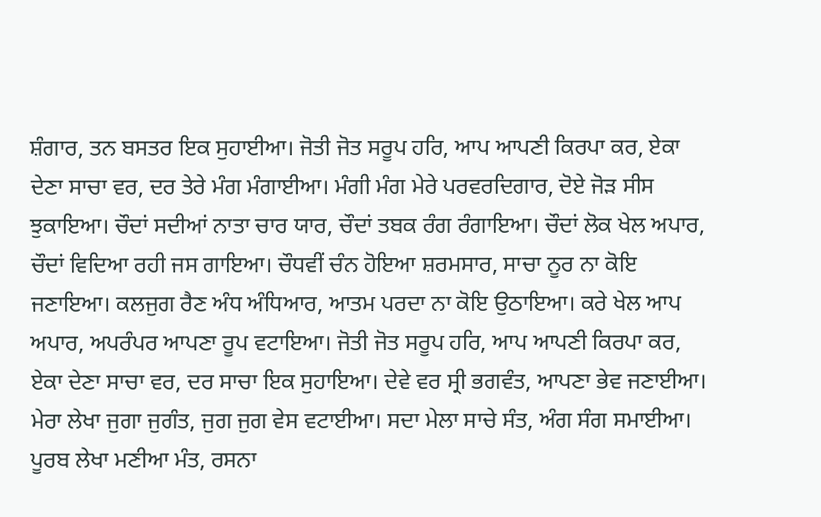ਸ਼ੰਗਾਰ, ਤਨ ਬਸਤਰ ਇਕ ਸੁਹਾਈਆ। ਜੋਤੀ ਜੋਤ ਸਰੂਪ ਹਰਿ, ਆਪ ਆਪਣੀ ਕਿਰਪਾ ਕਰ, ਏਕਾ ਦੇਣਾ ਸਾਚਾ ਵਰ, ਦਰ ਤੇਰੇ ਮੰਗ ਮੰਗਾਈਆ। ਮੰਗੀ ਮੰਗ ਮੇਰੇ ਪਰਵਰਦਿਗਾਰ, ਦੋਏ ਜੋੜ ਸੀਸ ਝੁਕਾਇਆ। ਚੌਦਾਂ ਸਦੀਆਂ ਨਾਤਾ ਚਾਰ ਯਾਰ, ਚੌਦਾਂ ਤਬਕ ਰੰਗ ਰੰਗਾਇਆ। ਚੌਦਾਂ ਲੋਕ ਖੇਲ ਅਪਾਰ, ਚੌਦਾਂ ਵਿਦਿਆ ਰਹੀ ਜਸ ਗਾਇਆ। ਚੌਧਵੀਂ ਚੰਨ ਹੋਇਆ ਸ਼ਰਮਸਾਰ, ਸਾਚਾ ਨੂਰ ਨਾ ਕੋਇ ਜਣਾਇਆ। ਕਲਜੁਗ ਰੈਣ ਅੰਧ ਅੰਧਿਆਰ, ਆਤਮ ਪਰਦਾ ਨਾ ਕੋਇ ਉਠਾਇਆ। ਕਰੇ ਖੇਲ ਆਪ ਅਪਾਰ, ਅਪਰੰਪਰ ਆਪਣਾ ਰੂਪ ਵਟਾਇਆ। ਜੋਤੀ ਜੋਤ ਸਰੂਪ ਹਰਿ, ਆਪ ਆਪਣੀ ਕਿਰਪਾ ਕਰ, ਏਕਾ ਦੇਣਾ ਸਾਚਾ ਵਰ, ਦਰ ਸਾਚਾ ਇਕ ਸੁਹਾਇਆ। ਦੇਵੇ ਵਰ ਸ੍ਰੀ ਭਗਵੰਤ, ਆਪਣਾ ਭੇਵ ਜਣਾਈਆ। ਮੇਰਾ ਲੇਖਾ ਜੁਗਾ ਜੁਗੰਤ, ਜੁਗ ਜੁਗ ਵੇਸ ਵਟਾਈਆ। ਸਦਾ ਮੇਲਾ ਸਾਚੇ ਸੰਤ, ਅੰਗ ਸੰਗ ਸਮਾਈਆ। ਪੂਰਬ ਲੇਖਾ ਮਣੀਆ ਮੰਤ, ਰਸਨਾ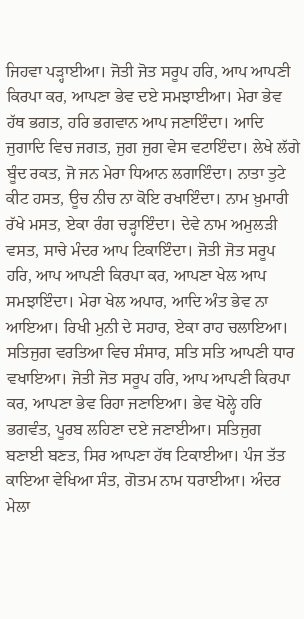ਜਿਹਵਾ ਪੜ੍ਹਾਈਆ। ਜੋਤੀ ਜੋਤ ਸਰੂਪ ਹਰਿ, ਆਪ ਆਪਣੀ ਕਿਰਪਾ ਕਰ, ਆਪਣਾ ਭੇਵ ਦਏ ਸਮਝਾਈਆ। ਮੇਰਾ ਭੇਵ ਹੱਥ ਭਗਤ, ਹਰਿ ਭਗਵਾਨ ਆਪ ਜਣਾਇੰਦਾ। ਆਦਿ ਜੁਗਾਦਿ ਵਿਚ ਜਗਤ, ਜੁਗ ਜੁਗ ਵੇਸ ਵਟਾਇੰਦਾ। ਲੇਖੇ ਲੱਗੇ ਬੂੰਦ ਰਕਤ, ਜੋ ਜਨ ਮੇਰਾ ਧਿਆਨ ਲਗਾਇੰਦਾ। ਨਾਤਾ ਤੁਟੇ ਕੀਟ ਹਸਤ, ਊਚ ਨੀਚ ਨਾ ਕੋਇ ਰਖਾਇੰਦਾ। ਨਾਮ ਖ਼ੁਮਾਰੀ ਰੱਖੇ ਮਸਤ, ਏਕਾ ਰੰਗ ਚੜ੍ਹਾਇੰਦਾ। ਦੇਵੇ ਨਾਮ ਅਮੁਲੜੀ ਵਸਤ, ਸਾਚੇ ਮੰਦਰ ਆਪ ਟਿਕਾਇੰਦਾ। ਜੋਤੀ ਜੋਤ ਸਰੂਪ ਹਰਿ, ਆਪ ਆਪਣੀ ਕਿਰਪਾ ਕਰ, ਆਪਣਾ ਖੇਲ ਆਪ ਸਮਝਾਇੰਦਾ। ਮੇਰਾ ਖੇਲ ਅਪਾਰ, ਆਦਿ ਅੰਤ ਭੇਵ ਨਾ ਆਇਆ। ਰਿਖੀ ਮੁਨੀ ਦੇ ਸਹਾਰ, ਏਕਾ ਰਾਹ ਚਲਾਇਆ। ਸਤਿਜੁਗ ਵਰਤਿਆ ਵਿਚ ਸੰਸਾਰ, ਸਤਿ ਸਤਿ ਆਪਣੀ ਧਾਰ ਵਖਾਇਆ। ਜੋਤੀ ਜੋਤ ਸਰੂਪ ਹਰਿ, ਆਪ ਆਪਣੀ ਕਿਰਪਾ ਕਰ, ਆਪਣਾ ਭੇਵ ਰਿਹਾ ਜਣਾਇਆ। ਭੇਵ ਖੋਲ੍ਹੇ ਹਰਿ ਭਗਵੰਤ, ਪੂਰਬ ਲਹਿਣਾ ਦਏ ਜਣਾਈਆ। ਸਤਿਜੁਗ ਬਣਾਈ ਬਣਤ, ਸਿਰ ਆਪਣਾ ਹੱਥ ਟਿਕਾਈਆ। ਪੰਜ ਤੱਤ ਕਾਇਆ ਵੇਖਿਆ ਸੰਤ, ਗੋਤਮ ਨਾਮ ਧਰਾਈਆ। ਅੰਦਰ ਮੇਲਾ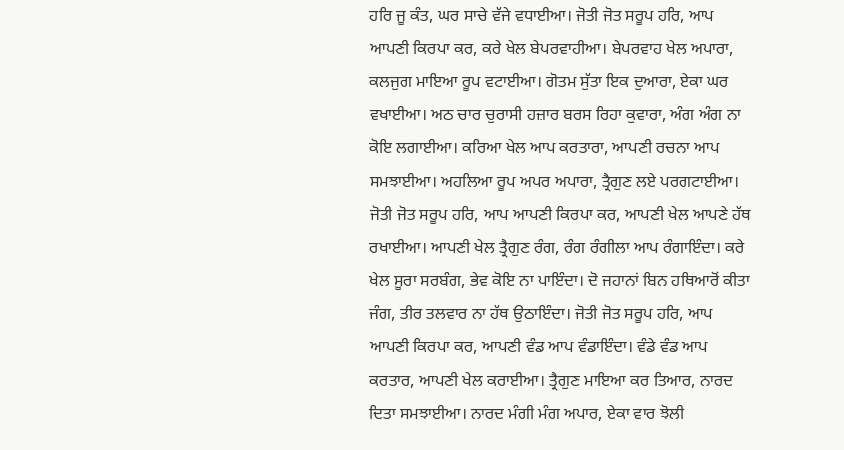ਹਰਿ ਜੂ ਕੰਤ, ਘਰ ਸਾਚੇ ਵੱਜੇ ਵਧਾਈਆ। ਜੋਤੀ ਜੋਤ ਸਰੂਪ ਹਰਿ, ਆਪ ਆਪਣੀ ਕਿਰਪਾ ਕਰ, ਕਰੇ ਖੇਲ ਬੇਪਰਵਾਹੀਆ। ਬੇਪਰਵਾਹ ਖੇਲ ਅਪਾਰਾ, ਕਲਜੁਗ ਮਾਇਆ ਰੂਪ ਵਟਾਈਆ। ਗੋਤਮ ਸੁੱਤਾ ਇਕ ਦੁਆਰਾ, ਏਕਾ ਘਰ ਵਖਾਈਆ। ਅਠ ਚਾਰ ਚੁਰਾਸੀ ਹਜ਼ਾਰ ਬਰਸ ਰਿਹਾ ਕੁਵਾਰਾ, ਅੰਗ ਅੰਗ ਨਾ ਕੋਇ ਲਗਾਈਆ। ਕਰਿਆ ਖੇਲ ਆਪ ਕਰਤਾਰਾ, ਆਪਣੀ ਰਚਨਾ ਆਪ ਸਮਝਾਈਆ। ਅਹਲਿਆ ਰੂਪ ਅਪਰ ਅਪਾਰਾ, ਤ੍ਰੈਗੁਣ ਲਏ ਪਰਗਟਾਈਆ। ਜੋਤੀ ਜੋਤ ਸਰੂਪ ਹਰਿ, ਆਪ ਆਪਣੀ ਕਿਰਪਾ ਕਰ, ਆਪਣੀ ਖੇਲ ਆਪਣੇ ਹੱਥ ਰਖਾਈਆ। ਆਪਣੀ ਖੇਲ ਤ੍ਰੈਗੁਣ ਰੰਗ, ਰੰਗ ਰੰਗੀਲਾ ਆਪ ਰੰਗਾਇੰਦਾ। ਕਰੇ ਖੇਲ ਸੂਰਾ ਸਰਬੰਗ, ਭੇਵ ਕੋਇ ਨਾ ਪਾਇੰਦਾ। ਦੋ ਜਹਾਨਾਂ ਬਿਨ ਹਥਿਆਰੋਂ ਕੀਤਾ ਜੰਗ, ਤੀਰ ਤਲਵਾਰ ਨਾ ਹੱਥ ਉਠਾਇੰਦਾ। ਜੋਤੀ ਜੋਤ ਸਰੂਪ ਹਰਿ, ਆਪ ਆਪਣੀ ਕਿਰਪਾ ਕਰ, ਆਪਣੀ ਵੰਡ ਆਪ ਵੰਡਾਇੰਦਾ। ਵੰਡੇ ਵੰਡ ਆਪ ਕਰਤਾਰ, ਆਪਣੀ ਖੇਲ ਕਰਾਈਆ। ਤ੍ਰੈਗੁਣ ਮਾਇਆ ਕਰ ਤਿਆਰ, ਨਾਰਦ ਦਿਤਾ ਸਮਝਾਈਆ। ਨਾਰਦ ਮੰਗੀ ਮੰਗ ਅਪਾਰ, ਏਕਾ ਵਾਰ ਝੋਲੀ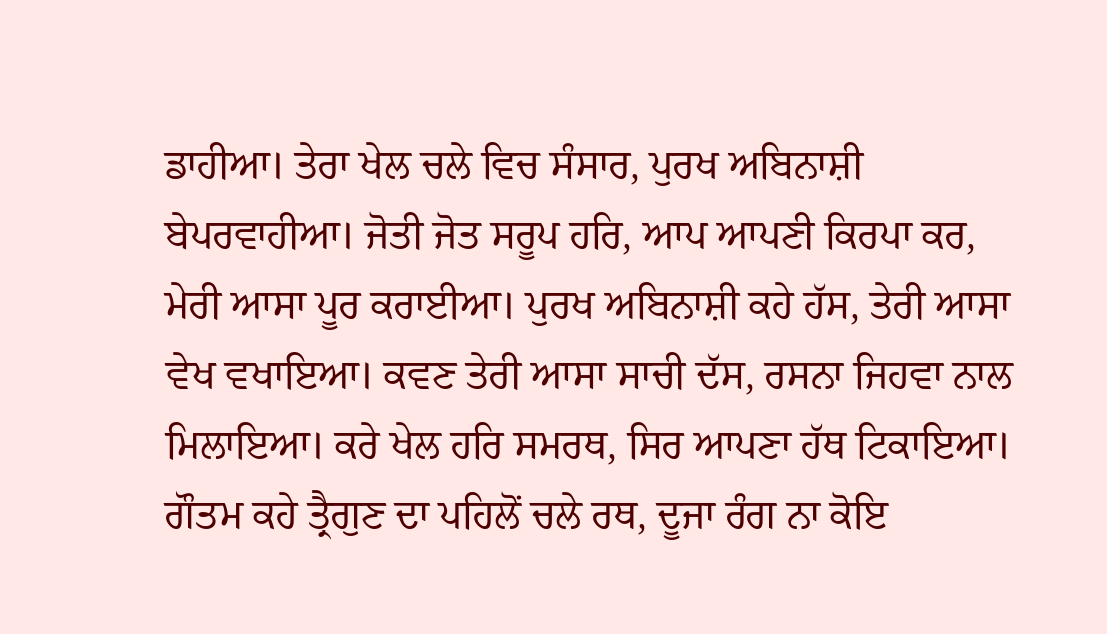ਡਾਹੀਆ। ਤੇਰਾ ਖੇਲ ਚਲੇ ਵਿਚ ਸੰਸਾਰ, ਪੁਰਖ ਅਬਿਨਾਸ਼ੀ ਬੇਪਰਵਾਹੀਆ। ਜੋਤੀ ਜੋਤ ਸਰੂਪ ਹਰਿ, ਆਪ ਆਪਣੀ ਕਿਰਪਾ ਕਰ, ਮੇਰੀ ਆਸਾ ਪੂਰ ਕਰਾਈਆ। ਪੁਰਖ ਅਬਿਨਾਸ਼ੀ ਕਹੇ ਹੱਸ, ਤੇਰੀ ਆਸਾ ਵੇਖ ਵਖਾਇਆ। ਕਵਣ ਤੇਰੀ ਆਸਾ ਸਾਚੀ ਦੱਸ, ਰਸਨਾ ਜਿਹਵਾ ਨਾਲ ਮਿਲਾਇਆ। ਕਰੇ ਖੇਲ ਹਰਿ ਸਮਰਥ, ਸਿਰ ਆਪਣਾ ਹੱਥ ਟਿਕਾਇਆ। ਗੌਤਮ ਕਹੇ ਤ੍ਰੈਗੁਣ ਦਾ ਪਹਿਲੋਂ ਚਲੇ ਰਥ, ਦੂਜਾ ਰੰਗ ਨਾ ਕੋਇ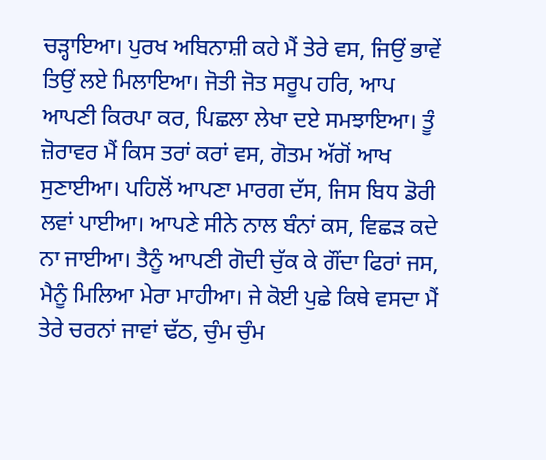ਚੜ੍ਹਾਇਆ। ਪੁਰਖ ਅਬਿਨਾਸ਼ੀ ਕਹੇ ਮੈਂ ਤੇਰੇ ਵਸ, ਜਿਉਂ ਭਾਵੇਂ ਤਿਉਂ ਲਏ ਮਿਲਾਇਆ। ਜੋਤੀ ਜੋਤ ਸਰੂਪ ਹਰਿ, ਆਪ ਆਪਣੀ ਕਿਰਪਾ ਕਰ, ਪਿਛਲਾ ਲੇਖਾ ਦਏ ਸਮਝਾਇਆ। ਤੂੰ ਜ਼ੋਰਾਵਰ ਮੈਂ ਕਿਸ ਤਰਾਂ ਕਰਾਂ ਵਸ, ਗੋਤਮ ਅੱਗੋਂ ਆਖ ਸੁਣਾਈਆ। ਪਹਿਲੋਂ ਆਪਣਾ ਮਾਰਗ ਦੱਸ, ਜਿਸ ਬਿਧ ਡੋਰੀ ਲਵਾਂ ਪਾਈਆ। ਆਪਣੇ ਸੀਨੇ ਨਾਲ ਬੰਨਾਂ ਕਸ, ਵਿਛੜ ਕਦੇ ਨਾ ਜਾਈਆ। ਤੈਨੂੰ ਆਪਣੀ ਗੋਦੀ ਚੁੱਕ ਕੇ ਗੌਂਦਾ ਫਿਰਾਂ ਜਸ, ਮੈਨੂੰ ਮਿਲਿਆ ਮੇਰਾ ਮਾਹੀਆ। ਜੇ ਕੋਈ ਪੁਛੇ ਕਿਥੇ ਵਸਦਾ ਮੈਂ ਤੇਰੇ ਚਰਨਾਂ ਜਾਵਾਂ ਢੱਠ, ਚੁੰਮ ਚੁੰਮ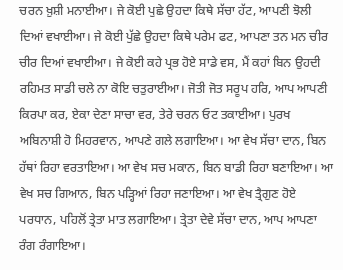ਚਰਨ ਖ਼ੁਸ਼ੀ ਮਨਾਈਆ। ਜੇ ਕੋਈ ਪੁਛੇ ਉਹਦਾ ਕਿਥੇ ਸੱਚਾ ਹੱਟ, ਆਪਣੀ ਝੋਲੀ ਦਿਆਂ ਵਖਾਈਆ। ਜੇ ਕੋਈ ਪੁੱਛੇ ਉਹਦਾ ਕਿਥੇ ਪਰੇਮ ਫਟ, ਆਪਣਾ ਤਨ ਮਨ ਚੀਰ ਚੀਰ ਦਿਆਂ ਵਖਾਈਆ। ਜੇ ਕੋਈ ਕਹੇ ਪ੍ਰਭ ਹੋਏ ਸਾਡੇ ਵਸ, ਮੈਂ ਕਹਾਂ ਬਿਨ ਉਹਦੀ ਰਹਿਮਤ ਸਾਡੀ ਚਲੇ ਨਾ ਕੋਇ ਚਤੁਰਾਈਆ। ਜੋਤੀ ਜੋਤ ਸਰੂਪ ਹਰਿ, ਆਪ ਆਪਣੀ ਕਿਰਪਾ ਕਰ, ਏਕਾ ਦੇਣਾ ਸਾਚਾ ਵਰ, ਤੇਰੇ ਚਰਨ ਓਟ ਤਕਾਈਆ। ਪੁਰਖ ਅਬਿਨਾਸ਼ੀ ਹੋ ਮਿਹਰਵਾਨ, ਆਪਣੇ ਗਲੇ ਲਗਾਇਆ। ਆ ਵੇਖ ਸੱਚਾ ਦਾਨ, ਬਿਨ ਹੱਥਾਂ ਰਿਹਾ ਵਰਤਾਇਆ। ਆ ਵੇਖ ਸਚ ਮਕਾਨ, ਬਿਨ ਬਾਡੀ ਰਿਹਾ ਬਣਾਇਆ। ਆ ਵੇਖ ਸਚ ਗਿਆਨ, ਬਿਨ ਪੜ੍ਹਿਆਂ ਰਿਹਾ ਜਣਾਇਆ। ਆ ਵੇਖ ਤ੍ਰੈਗੁਣ ਹੋਏ ਪਰਧਾਨ, ਪਹਿਲੋਂ ਤ੍ਰੇਤਾ ਮਾਤ ਲਗਾਇਆ। ਤ੍ਰੇਤਾ ਦੇਵੇ ਸੱਚਾ ਦਾਨ, ਆਪ ਆਪਣਾ ਰੰਗ ਰੰਗਾਇਆ।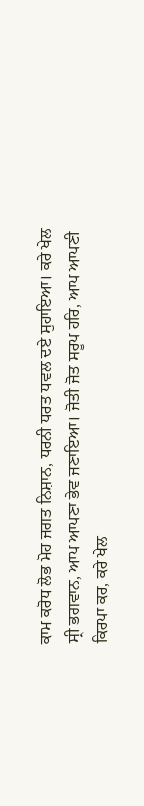ਕਾਮ ਕਰੋਧ ਲੋਭ ਮੋਹ ਜਗਤ ਨਿਸ਼ਾਨ, ਧਰਨੀ ਧਰਤ ਧਵਲ ਦਏ ਸੁਹਾਇਆ। ਕਰੇ ਖੇਲ ਸ੍ਰੀ ਭਗਵਾਨ, ਆਪ ਆਪਣਾ ਭੇਵ ਜਣਾਇਆ। ਜੋਤੀ ਜੋਤ ਸਰੂਪ ਹਰਿ, ਆਪ ਆਪਣੀ ਕਿਰਪਾ ਕਰ, ਕਰੇ ਖੇਲ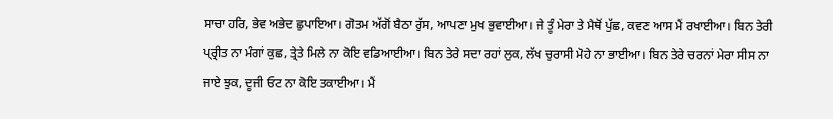ਸਾਚਾ ਹਰਿ, ਭੇਵ ਅਭੇਦ ਛੁਪਾਇਆ। ਗੋਤਮ ਅੱਗੋਂ ਬੈਠਾ ਰੁੱਸ, ਆਪਣਾ ਮੁਖ ਭੁਵਾਈਆ। ਜੇ ਤੂੰ ਮੇਰਾ ਤੇ ਮੈਥੋਂ ਪੁੱਛ, ਕਵਣ ਆਸ ਮੈਂ ਰਖਾਈਆ। ਬਿਨ ਤੇਰੀ ਪ੍ਰ੍ਰੀਤ ਨਾ ਮੰਗਾਂ ਕੁਛ, ਤ੍ਰੇਤੇ ਮਿਲੇ ਨਾ ਕੋਇ ਵਡਿਆਈਆ। ਬਿਨ ਤੇਰੇ ਸਦਾ ਰਹਾਂ ਲੁਕ, ਲੱਖ ਚੁਰਾਸੀ ਮੋਹੇ ਨਾ ਭਾਈਆ। ਬਿਨ ਤੇਰੇ ਚਰਨਾਂ ਮੇਰਾ ਸੀਸ ਨਾ ਜਾਏ ਝੁਕ, ਦੂਜੀ ਓਟ ਨਾ ਕੋਇ ਤਕਾਈਆ। ਮੈਂ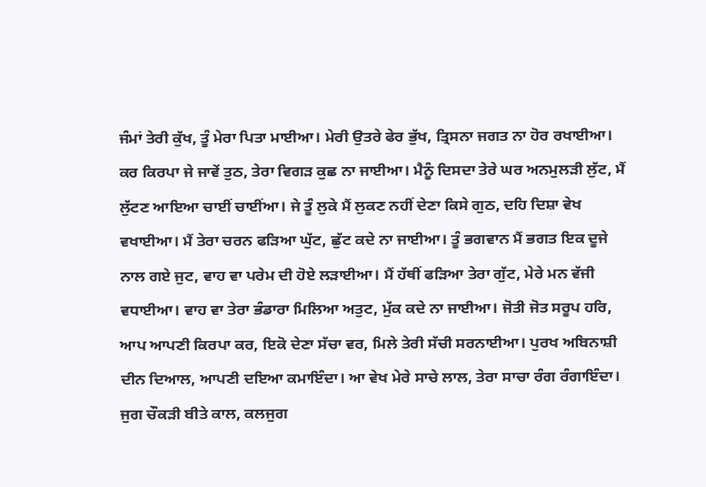ਜੰਮਾਂ ਤੇਰੀ ਕੁੱਖ, ਤੂੰ ਮੇਰਾ ਪਿਤਾ ਮਾਈਆ। ਮੇਰੀ ਉਤਰੇ ਫੇਰ ਭੁੱਖ, ਤ੍ਰਿਸਨਾ ਜਗਤ ਨਾ ਹੋਰ ਰਖਾਈਆ। ਕਰ ਕਿਰਪਾ ਜੇ ਜਾਵੇਂ ਤੁਠ, ਤੇਰਾ ਵਿਗੜ ਕੁਛ ਨਾ ਜਾਈਆ। ਮੈਨੂੰ ਦਿਸਦਾ ਤੇਰੇ ਘਰ ਅਨਮੁਲੜੀ ਲੁੱਟ, ਮੈਂ ਲੁੱਟਣ ਆਇਆ ਚਾਈਂ ਚਾਈਂਆ। ਜੇ ਤੂੰ ਲੁਕੇ ਮੈਂ ਲੁਕਣ ਨਹੀਂ ਦੇਣਾ ਕਿਸੇ ਗੁਠ, ਦਹਿ ਦਿਸ਼ਾ ਵੇਖ ਵਖਾਈਆ। ਮੈਂ ਤੇਰਾ ਚਰਨ ਫੜਿਆ ਘੁੱਟ, ਛੁੱਟ ਕਦੇ ਨਾ ਜਾਈਆ। ਤੂੰ ਭਗਵਾਨ ਮੈਂ ਭਗਤ ਇਕ ਦੂਜੇ ਨਾਲ ਗਏ ਜੁਟ, ਵਾਹ ਵਾ ਪਰੇਮ ਦੀ ਹੋਏ ਲੜਾਈਆ। ਮੈਂ ਹੱਥੀਂ ਫੜਿਆ ਤੇਰਾ ਗੁੱਟ, ਮੇਰੇ ਮਨ ਵੱਜੀ ਵਧਾਈਆ। ਵਾਹ ਵਾ ਤੇਰਾ ਭੰਡਾਰਾ ਮਿਲਿਆ ਅਤੁਟ, ਮੁੱਕ ਕਦੇ ਨਾ ਜਾਈਆ। ਜੋਤੀ ਜੋਤ ਸਰੂਪ ਹਰਿ, ਆਪ ਆਪਣੀ ਕਿਰਪਾ ਕਰ, ਇਕੋ ਦੇਣਾ ਸੱਚਾ ਵਰ, ਮਿਲੇ ਤੇਰੀ ਸੱਚੀ ਸਰਨਾਈਆ। ਪੁਰਖ ਅਬਿਨਾਸ਼ੀ ਦੀਨ ਦਿਆਲ, ਆਪਣੀ ਦਇਆ ਕਮਾਇੰਦਾ। ਆ ਵੇਖ ਮੇਰੇ ਸਾਚੇ ਲਾਲ, ਤੇਰਾ ਸਾਚਾ ਰੰਗ ਰੰਗਾਇੰਦਾ। ਜੁਗ ਚੌਕੜੀ ਬੀਤੇ ਕਾਲ, ਕਲਜੁਗ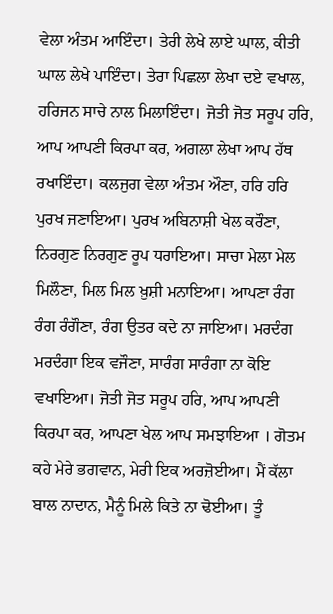ਵੇਲਾ ਅੰਤਮ ਆਇੰਦਾ। ਤੇਰੀ ਲੇਖੇ ਲਾਏ ਘਾਲ, ਕੀਤੀ ਘਾਲ ਲੇਖੇ ਪਾਇੰਦਾ। ਤੇਰਾ ਪਿਛਲਾ ਲੇਖਾ ਦਏ ਵਖਾਲ, ਹਰਿਜਨ ਸਾਚੇ ਨਾਲ ਮਿਲਾਇੰਦਾ। ਜੋਤੀ ਜੋਤ ਸਰੂਪ ਹਰਿ, ਆਪ ਆਪਣੀ ਕਿਰਪਾ ਕਰ, ਅਗਲਾ ਲੇਖਾ ਆਪ ਹੱਥ ਰਖਾਇੰਦਾ। ਕਲਜੁਗ ਵੇਲਾ ਅੰਤਮ ਔਣਾ, ਹਰਿ ਹਰਿ ਪੁਰਖ ਜਣਾਇਆ। ਪੁਰਖ ਅਬਿਨਾਸ਼ੀ ਖੇਲ ਕਰੌਣਾ, ਨਿਰਗੁਣ ਨਿਰਗੁਣ ਰੂਪ ਧਰਾਇਆ। ਸਾਚਾ ਮੇਲਾ ਮੇਲ ਮਿਲੌਣਾ, ਮਿਲ ਮਿਲ ਖ਼ੁਸ਼ੀ ਮਨਾਇਆ। ਆਪਣਾ ਰੰਗ ਰੰਗ ਰੰਗੌਣਾ, ਰੰਗ ਉਤਰ ਕਦੇ ਨਾ ਜਾਇਆ। ਮਰਦੰਗ ਮਰਦੰਗਾ ਇਕ ਵਜੌਣਾ, ਸਾਰੰਗ ਸਾਰੰਗਾ ਨਾ ਕੋਇ ਵਖਾਇਆ। ਜੋਤੀ ਜੋਤ ਸਰੂਪ ਹਰਿ, ਆਪ ਆਪਣੀ ਕਿਰਪਾ ਕਰ, ਆਪਣਾ ਖੇਲ ਆਪ ਸਮਝਾਇਆ । ਗੋਤਮ ਕਹੇ ਮੇਰੇ ਭਗਵਾਨ, ਮੇਰੀ ਇਕ ਅਰਜ਼ੋਈਆ। ਮੈਂ ਕੱਲਾ ਬਾਲ ਨਾਦਾਨ, ਮੈਨੂੰ ਮਿਲੇ ਕਿਤੇ ਨਾ ਢੋਈਆ। ਤੂੰ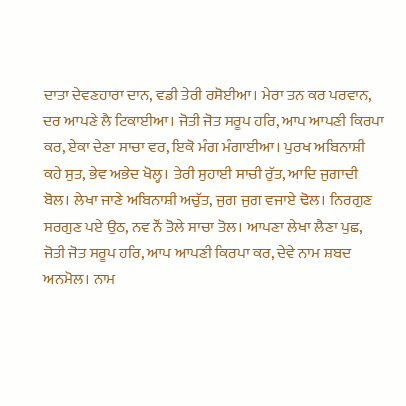ਦਾਤਾ ਦੇਵਣਹਾਰਾ ਦਾਨ, ਵਡੀ ਤੇਰੀ ਰਸੋਈਆ। ਮੇਰਾ ਤਨ ਕਰ ਪਰਵਾਨ, ਦਰ ਆਪਣੇ ਲੈ ਟਿਕਾਈਆ। ਜੋਤੀ ਜੋਤ ਸਰੂਪ ਹਰਿ, ਆਪ ਆਪਣੀ ਕਿਰਪਾ ਕਰ, ਏਕਾ ਦੇਣਾ ਸਾਚਾ ਵਰ, ਇਕੋ ਮੰਗ ਮੰਗਾਈਆ। ਪੁਰਖ ਅਬਿਨਾਸ਼ੀ ਕਹੇ ਸੁਤ, ਭੇਵ ਅਭੇਦ ਖੋਲ੍ਹ। ਤੇਰੀ ਸੁਹਾਈ ਸਾਚੀ ਰੁੱਤ, ਆਦਿ ਜੁਗਾਦੀ ਬੋਲ। ਲੇਖਾ ਜਾਣੇ ਅਬਿਨਾਸ਼ੀ ਅਚੁੱਤ, ਜੁਗ ਜੁਗ ਵਜਾਏ ਢੋਲ। ਨਿਰਗੁਣ ਸਰਗੁਣ ਪਏ ਉਠ, ਨਵ ਨੌਂ ਤੋਲੇ ਸਾਚਾ ਤੋਲ। ਆਪਣਾ ਲੇਖਾ ਲੈਣਾ ਪੁਛ, ਜੋਤੀ ਜੋਤ ਸਰੂਪ ਹਰਿ, ਆਪ ਆਪਣੀ ਕਿਰਪਾ ਕਰ, ਦੇਵੇ ਨਾਮ ਸ਼ਬਦ ਅਨਮੋਲ। ਨਾਮ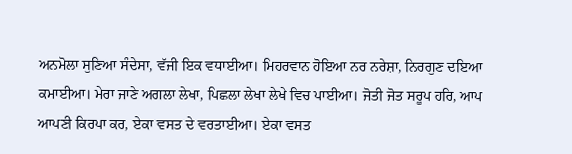ਅਨਮੋਲਾ ਸੁਣਿਆ ਸੰਦੇਸਾ, ਵੱਜੀ ਇਕ ਵਧਾਈਆ। ਮਿਹਰਵਾਨ ਹੋਇਆ ਨਰ ਨਰੇਸ਼ਾ, ਨਿਰਗੁਣ ਦਇਆ ਕਮਾਈਆ। ਮੇਰਾ ਜਾਣੇ ਅਗਲਾ ਲੇਖਾ, ਪਿਛਲਾ ਲੇਖਾ ਲੇਖੇ ਵਿਚ ਪਾਈਆ। ਜੋਤੀ ਜੋਤ ਸਰੂਪ ਹਰਿ, ਆਪ ਆਪਣੀ ਕਿਰਪਾ ਕਰ, ਏਕਾ ਵਸਤ ਦੇ ਵਰਤਾਈਆ। ਏਕਾ ਵਸਤ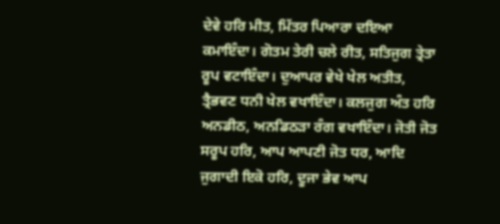ਦੇਵੇ ਹਰਿ ਮੀਤ, ਮਿੱਤਰ ਪਿਆਰਾ ਦਇਆ ਕਮਾਇੰਦਾ। ਗੋਤਮ ਤੇਰੀ ਚਲੇ ਰੀਤ, ਸਤਿਜੁਗ ਤ੍ਰੇਤਾ ਰੂਪ ਵਟਾਇੰਦਾ। ਦੁਆਪਰ ਵੇਖੇ ਖੇਲ ਅਤੀਤ, ਤ੍ਰੈਭਵਣ ਧਨੀ ਖੇਲ ਵਖਾਇੰਦਾ। ਕਲਜੁਗ ਅੰਤ ਹਰਿ ਅਨਡੀਠ, ਅਨਡਿਠੜਾ ਰੰਗ ਵਖਾਇੰਦਾ। ਜੋਤੀ ਜੋਤ ਸਰੂਪ ਹਰਿ, ਆਪ ਆਪਣੀ ਜੋਤ ਧਰ, ਆਦਿ ਜੁਗਾਦੀ ਇਕੋ ਹਰਿ, ਦੂਜਾ ਭੇਵ ਆਪ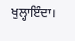ਖੁਲ੍ਹਾਇੰਦਾ।